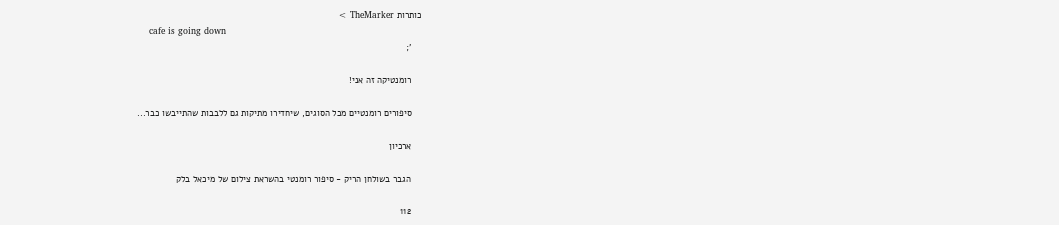כותרות TheMarker >
    cafe is going down
    ';

    רומנטיקה זה אני!

    סיפורים רומנטיים מכל הסוגים, שיחדירו מתיקות גם ללבבות שהתייבשו כבר...

    ארכיון

    הגבר בשולחן הריק - סיפור רומנטי בהשראת צילום של מיכאל בלק

    112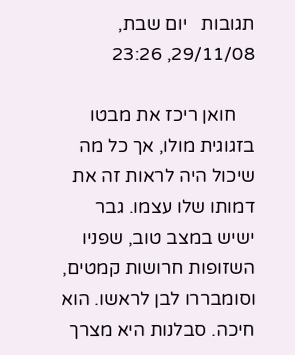תגובות   יום שבת, 29/11/08, 23:26

    חואן ריכז את מבטו בזגוגית מולו, אך כל מה שיכול היה לראות זה את דמותו שלו עצמו. גבר ישיש במצב טוב, שפניו השזופות חרושות קמטים, וסומבררו לבן לראשו. הוא חיכה. סבלנות היא מצרך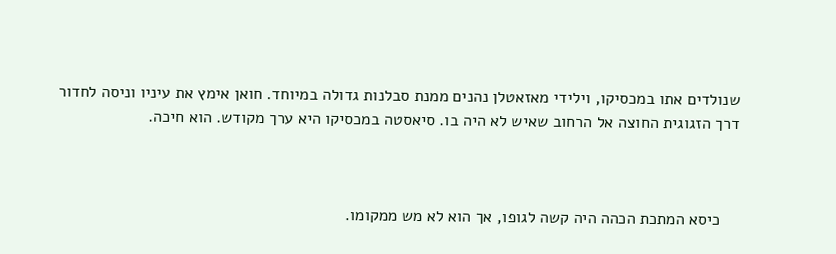שנולדים אתו במכסיקו, וילידי מאזאטלן נהנים ממנת סבלנות גדולה במיוחד. חואן אימץ את עיניו וניסה לחדור דרך הזגוגית החוצה אל הרחוב שאיש לא היה בו. סיאסטה במכסיקו היא ערך מקודש. הוא חיכה.



    כיסא המתכת הכהה היה קשה לגופו, אך הוא לא מש ממקומו.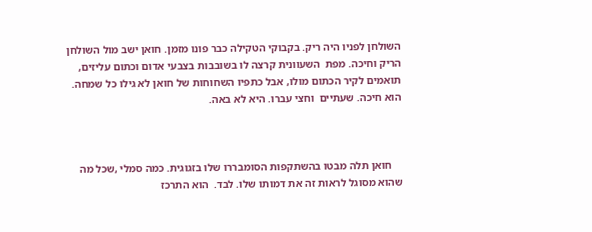השולחן לפניו היה ריק. בקבוקי הטקילה כבר פונו מזמן. חואן ישב מול השולחן הריק וחיכה. מפת  השעוונית קרצה לו בשובבות בצבעי אדום וכתום עליזים, תואמים לקיר הכתום מולו, אבל כתפיו השחוחות של חואן לא גילו כל שמחה. הוא חיכה. שעתיים  וחצי עברו. היא לא באה.



    חואן תלה מבטו בהשתקפות הסומבררו שלו בזגוגית. כמה סמלי ,שכל מה שהוא מסוגל לראות זה את דמותו שלו. לבד.  הוא התרכז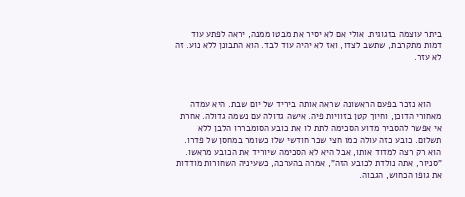ביתר עוצמה בזגוגית. אולי אם לא יסיר את מבטו ממנה, יראה לפתע עוד דמות מתקרבת, שתשב לצדו, ואז לא יהיה עוד לבד. הוא התבונן ללא נוע. זה לא עזר.



    הוא נזכר בפעם הראשונה שראה אותה ביריד של יום שבת. היא עמדה מאחורי הדוכן, וחיוך קטן בזוויות פיה. אישה גדולה עם נשמה גדולה. אחרת אי אפשר להסביר מדוע הסכימה לתת לו את כובע הסומבררו הלבן ללא תשלום. כובע כזה עולה כמו חצי שכר חודשי שלו כשומר במחסן של פדרו. הוא רק רצה למדוד אותו, אבל היא לא הסכימה שיוריד את הכובע מראשו. "סניור, אתה נולדת לכובע הזה", אמרה בהערכה, כשעיניה השחורות מודדות את גופו הכחוש, הגבוה.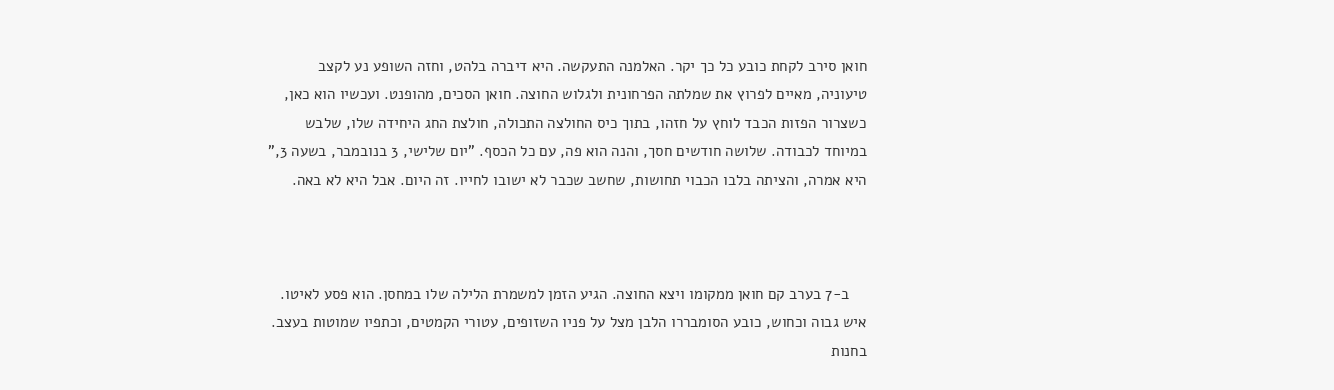חואן סירב לקחת כובע כל כך יקר. האלמנה התעקשה. היא דיברה בלהט, וחזה השופע נע לקצב טיעוניה, מאיים לפרוץ את שמלתה הפרחונית ולגלוש החוצה. חואן הסכים, מהופנט. ועכשיו הוא כאן, כשצרור הפזות הכבד לוחץ על חזהו, בתוך כיס החולצה התכולה, חולצת החג היחידה שלו, שלבש במיוחד לכבודה. שלושה חודשים חסך, והנה הוא פה, עם כל הכסף. "יום שלישי, 3 בנובמבר, בשעה 3," היא אמרה, והציתה בלבו הכבוי תחושות, שחשב שכבר לא ישובו לחייו. זה היום. אבל היא לא באה.



    ב-7 בערב קם חואן ממקומו ויצא החוצה. הגיע הזמן למשמרת הלילה שלו במחסן. הוא פסע לאיטו. איש גבוה וכחוש, כובע הסומבררו הלבן מצל על פניו השזופים, עטורי הקמטים, וכתפיו שמוטות בעצב. בחנות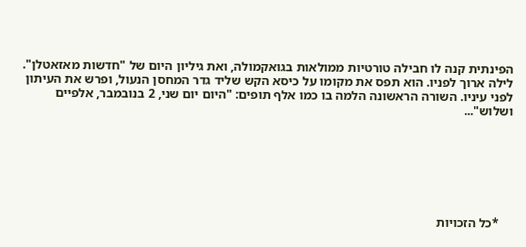הפינתית קנה לו חבילה טורטיות ממולאות בגואקמולה, ואת גיליון היום של "חדשות מאזאטלן". לילה ארוך לפניו. הוא תפס את מקומו על כיסא הקש שליד גדר המחסן הנעול, ופרש את העיתון לפני עיניו. השורה הראשונה הלמה בו כמו אלף תופים: "היום יום שני, 2 בנובמבר, אלפיים ושלוש"...







    *כל הזכויות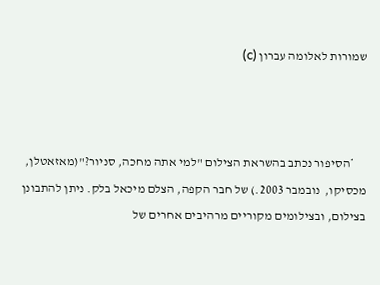שמורות לאלומה עברון (c)



     *הסיפור נכתב בהשראת הצילום "למי אתה מחכה, סניור?"(מאזאטלן, מכסיקו,  נובמבר 2003.) של חבר הקפה, הצלם מיכאל בלק. ניתן להתבונן בצילום, ובצילומים מקוריים מרהיבים אחרים של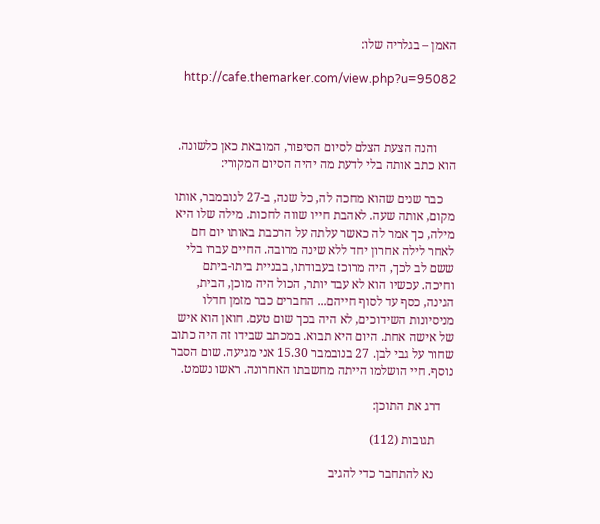האמן – בגלריה שלו:

    http://cafe.themarker.com/view.php?u=95082



      והנה הצעת הצלם לסיום הסיפור, המובאת כאן כלשונה. הוא כתב אותה בלי לדעת מה יהיה הסיום המקורי:

    כבר שנים שהוא מחכה לה, כל שנה, ב-27 לנובמבר, אותו מקום, אותה שעה. לאהבת חייו שווה לחכות. מילה שלו היא מילה, כך אמר לה כאשר עלתה על הרכבת באותו יום חם לאחר לילה אחרון יחד ללא שינה מרובה. החיים עברו בלי ששם לב לכך, היה מרוכז בעבודתו, בבניית ביתו-ביתם וחיכה. עכשיו הוא לא עבד יותר, הכול היה מוכן, הבית, הגינה, כסף עד לסוף חייהם... החברים כבר מזמן חדלו מניסיונות השידוכים, לא היה בכך שום טעם. חואן הוא איש של אישה אחת. היום היא תבוא. במכתב שבידו זה היה כתוב שחור על גבי לבן. 27 בנובמבר 15.30 אני מגיעה. שום הסבר נוסף. חיי הושלמו הייתה מחשבתו האחרונה. ראשו נשמט.

    דרג את התוכן:

      תגובות (112)

      נא להתחבר כדי להגיב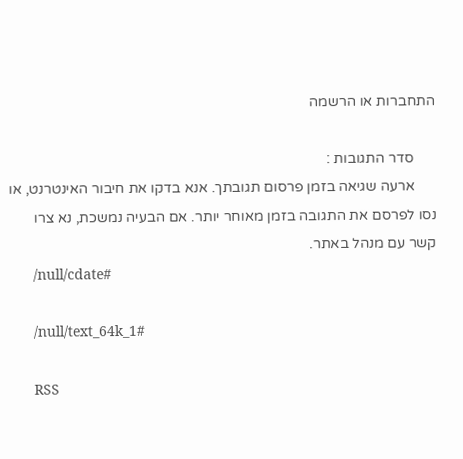התחברות או הרשמה

      סדר התגובות :
      ארעה שגיאה בזמן פרסום תגובתך. אנא בדקו את חיבור האינטרנט, או נסו לפרסם את התגובה בזמן מאוחר יותר. אם הבעיה נמשכת, נא צרו קשר עם מנהל באתר.
      /null/cdate#

      /null/text_64k_1#

      RSS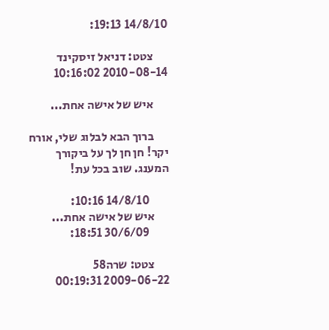14/8/10 19:13:

      צטט: דניאל זיסקינד 2010-08-14 10:16:02

      איש של אישה אחת...

      ברוך הבא לבלוג שלי, אורח יקר! חן חן לך על ביקורך המענג. שוב בכל עת!

        14/8/10 10:16:
      איש של אישה אחת...
        30/6/09 18:51:

      צטט: שרה58 2009-06-22 00:19:31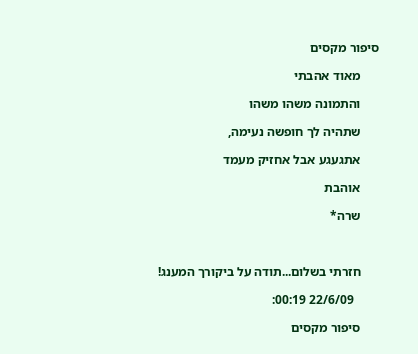סיפור מקסים

      מאוד אהבתי

      והתמונה משהו משהו

      שתהיה לך חופשה נעימה,

      אתגעגע אבל אחזיק מעמד

      אוהבת

      שרה*



      חזרתי בשלום...תודה על ביקורך המענג!

        22/6/09 00:19:

      סיפור מקסים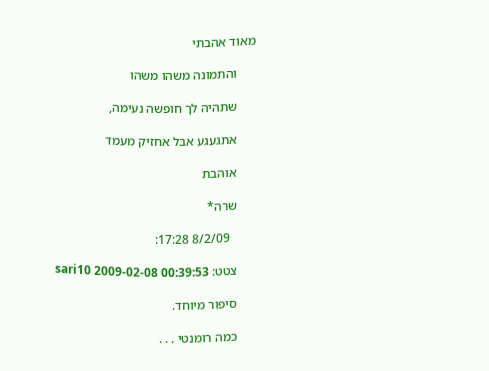מאוד אהבתי

      והתמונה משהו משהו

      שתהיה לך חופשה נעימה,

      אתגעגע אבל אחזיק מעמד

      אוהבת

      שרה*

        8/2/09 17:28:

      צטט: sari10 2009-02-08 00:39:53

      סיפור מיוחד.

      כמה רומנטי . . .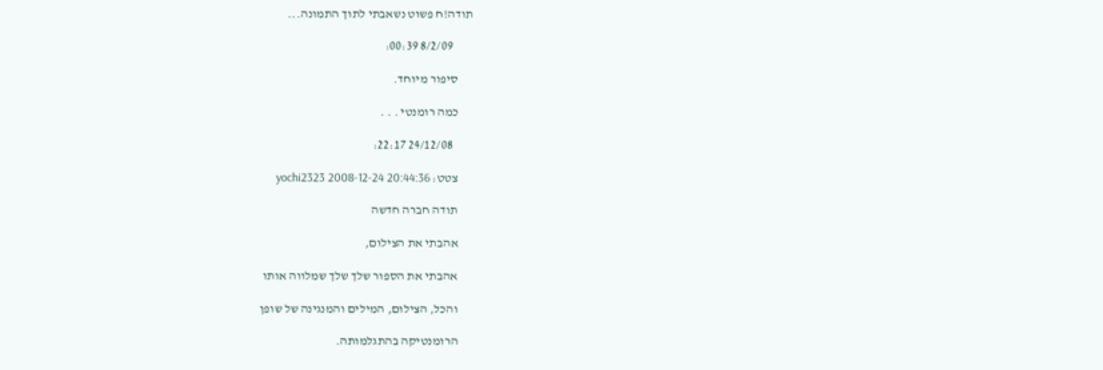תודה!ח פשוט נשאבתי לתוך התמונה...

        8/2/09 00:39:

      סיפור מיוחד.

      כמה רומנטי . . .

        24/12/08 22:17:

      צטט: yochi2323 2008-12-24 20:44:36

      תודה חברה חדשה

      אהבתי את הצילום,

      אהבתי את הספור שלך שלך שמלווה אותו

      והכל, הצילום, המילים והמנגינה של שופן

      הרומנטיקה בהתגלמותה.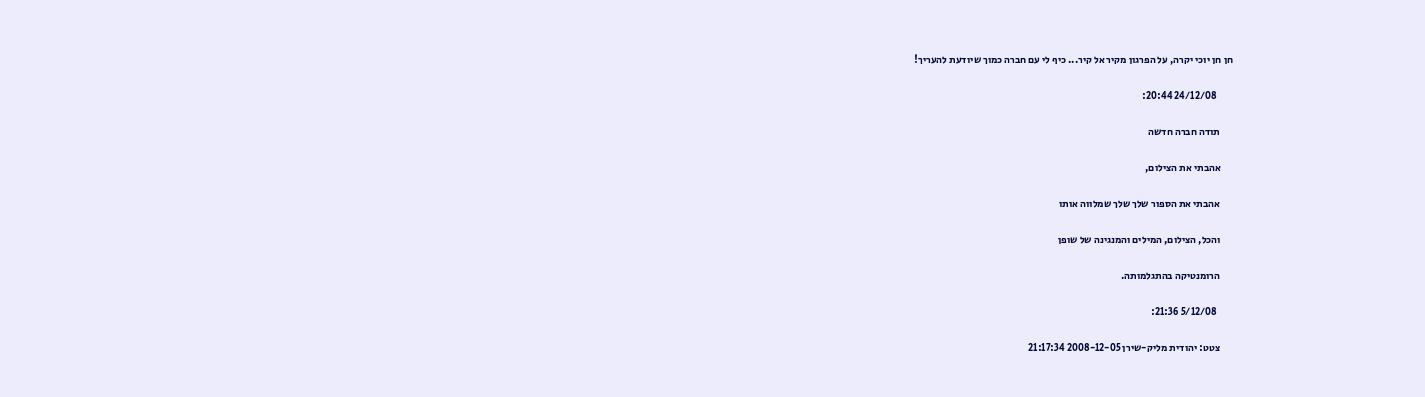חן חן יוכי יקרה, על הפרגון מקיר אל קיר... כיף לי עם חברה כמוך שיודעת להעריך!

        24/12/08 20:44:

      תודה חברה חדשה

      אהבתי את הצילום,

      אהבתי את הספור שלך שלך שמלווה אותו

      והכל, הצילום, המילים והמנגינה של שופן

      הרומנטיקה בהתגלמותה.

        5/12/08 21:36:

      צטט: יהודית מליק-שירן 2008-12-05 21:17:34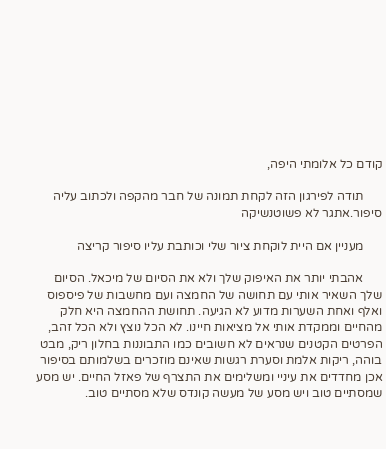קודם כל אלומתי היפה,

      תודה לפירגון הזה לקחת תמונה של חבר מהקפה ולכתוב עליה סיפור.אתגר לא פשוטנשיקה

      מעניין אם היית לוקחת ציור שלי וכותבת עליו סיפור קריצה

      אהבתי יותר את האיפוק שלך ולא את הסיום של מיכאל. הסיום שלך השאיר אותי עם תחושה של החמצה ועם מחשבות של פיספוס ואלף ואחת השערות מדוע לא הגיעה. תחושת ההחמצה היא חלק מהחיים וממקדת אותי אל מציאות חיינו. לא הכל נוצץ ולא הכל זהב, הפרטים הקטנים שנראים לא חשובים כמו התבוננות בחלון ריק, מבט בוהה, ריקות אלמת וסערת רגשות שאינם מוזכרים בשלמותם בסיפור אכן מחדדים את עיניי ומשלימים את התצרף של פאזל החיים. יש מסע שמסתיים טוב ויש מסע של מעשה קונדס שלא מסתיים טוב.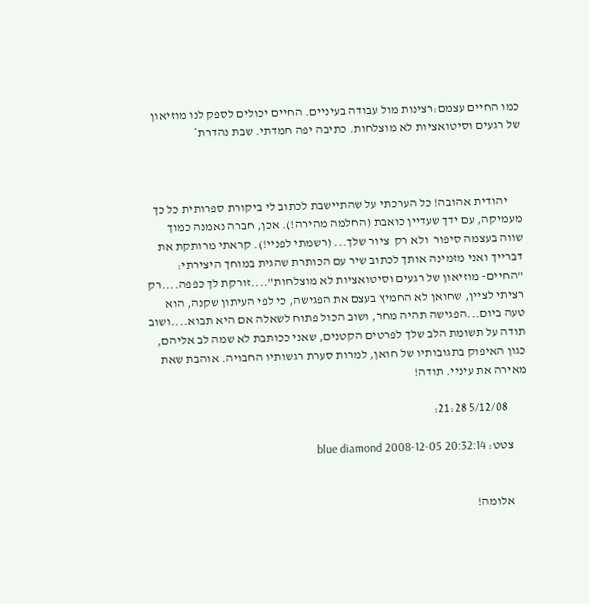כמו החיים עצמם:רצינות מול עבודה בעיניים. החיים יכולים לספק לנו מוזיאון של רגעים וסיטואציות לא מוצלחות. כתיבה יפה חמדתי. שבת נהדרת*



      יהודית אהובה! כל הערכתי על שהתיישבת לכתוב לי ביקורת ספרותית כל כך מעמיקה, עם ידך שעדיין כואבת (החלמה מהירה!). אכן, חברה נאמנה כמוך שווה בעצמה סיפור  ולא רק  ציור שלך... (רשמתי לפניי!). קראתי מרותקת את דברייך ואני מזמינה אותך לכתוב שיר עם הכותרת שהגית במוחך היצירתי: "החיים- מוזיאון של רגעים וסיטואציות לא מוצלחות"....זורקת לך כפפה....רק רציתי לציין, שחואן לא החמיץ בעצם את הפגישה, כי לפי העיתון שקנה, הוא טעה ביום...הפגישה תהיה מחר, ושוב הכול פתוח לשאלה אם היא תבוא....ושוב תודה על תשומת הלב שלך לפרטים הקטנים, שאני ככותבת לא שמה לב אליהם, כגון האיפוק בתגובותיו של חואן, למרות סערת רגשותיו החבויה. אוהבת שאת מאירה את עיניי. תודה!

        5/12/08 21:28:

      צטט: blue diamond 2008-12-05 20:32:14


      אלומה!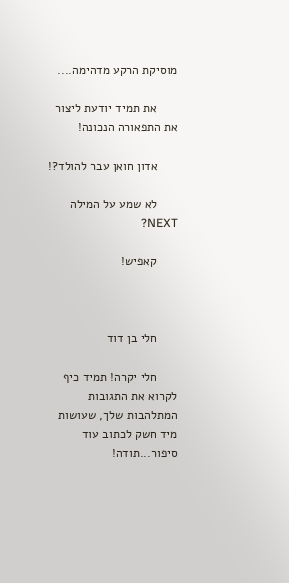מוסיקת הרקע מדהימה....

      את תמיד יודעת ליצור את התפאורה הנכונה!

      אדון חואן עבר להולד?!

      לא שמע על המילה NEXT?

      קאפיש!



      חלי בן דוד

      חלי יקרה! תמיד כיף לקרוא את התגובות המתלהבות שלך, שעושות מיד חשק לכתוב עוד סיפור...תודה!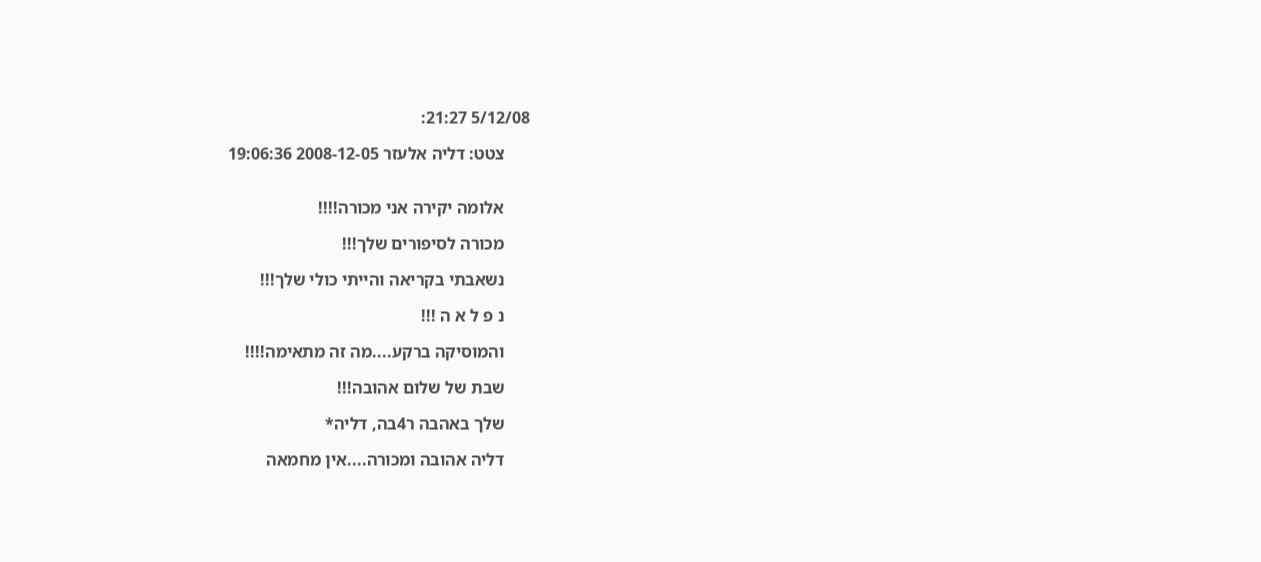5/12/08 21:27:

      צטט: דליה אלעזר 2008-12-05 19:06:36


      אלומה יקירה אני מכורה!!!!

      מכורה לסיפורים שלך!!!

      נשאבתי בקריאה והייתי כולי שלך!!!

      נ פ ל א ה !!!

      והמוסיקה ברקע....מה זה מתאימה!!!!

      שבת של שלום אהובה!!!

      שלך באהבה ר4בה, דליה*

      דליה אהובה ומכורה....אין מחמאה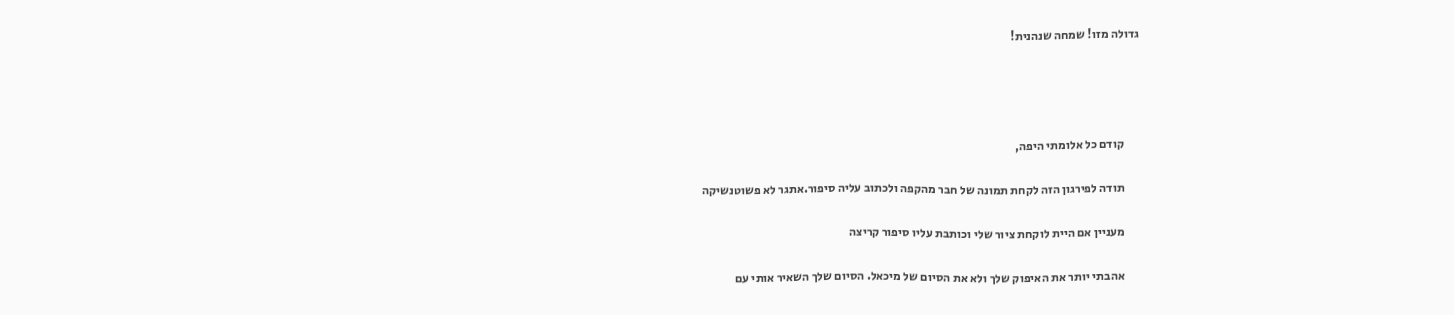גדולה מזו! שמחה שנהנית!




      קודם כל אלומתי היפה,

      תודה לפירגון הזה לקחת תמונה של חבר מהקפה ולכתוב עליה סיפור.אתגר לא פשוטנשיקה

      מעניין אם היית לוקחת ציור שלי וכותבת עליו סיפור קריצה

      אהבתי יותר את האיפוק שלך ולא את הסיום של מיכאל. הסיום שלך השאיר אותי עם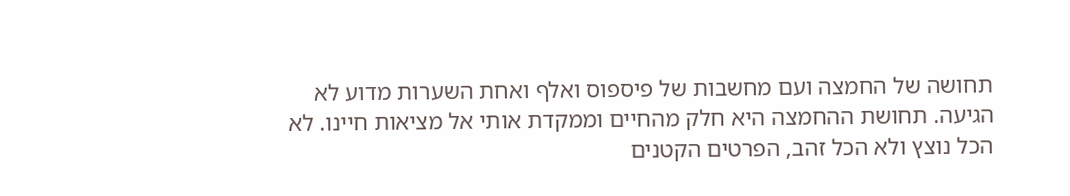תחושה של החמצה ועם מחשבות של פיספוס ואלף ואחת השערות מדוע לא הגיעה. תחושת ההחמצה היא חלק מהחיים וממקדת אותי אל מציאות חיינו. לא הכל נוצץ ולא הכל זהב, הפרטים הקטנים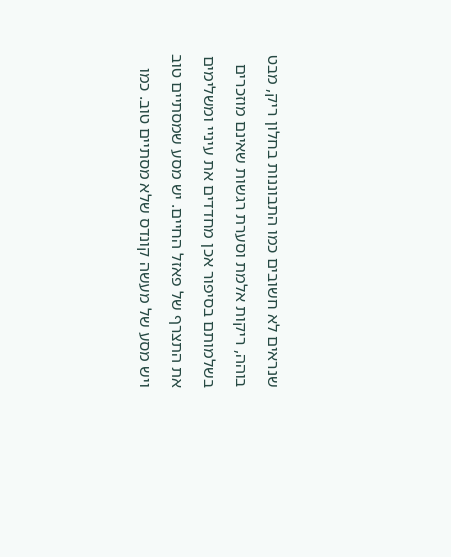שנראים לא חשובים כמו התבוננות בחלון ריק, מבט בוהה, ריקות אלמת וסערת רגשות שאינם מוזכרים בשלמותם בסיפור אכן מחדדים את עיניי ומשלימים את התצרף של פאזל החיים. יש מסע שמסתיים טוב ויש מסע של מעשה קונדס שלא מסתיים טוב. כמו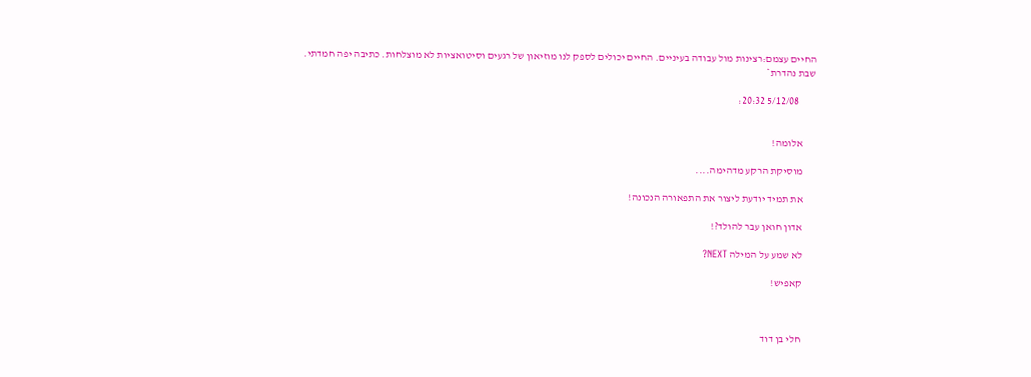החיים עצמם:רצינות מול עבודה בעיניים. החיים יכולים לספק לנו מוזיאון של רגעים וסיטואציות לא מוצלחות. כתיבה יפה חמדתי. שבת נהדרת*

        5/12/08 20:32:


      אלומה!

      מוסיקת הרקע מדהימה....

      את תמיד יודעת ליצור את התפאורה הנכונה!

      אדון חואן עבר להולד?!

      לא שמע על המילה NEXT?

      קאפיש!



      חלי בן דוד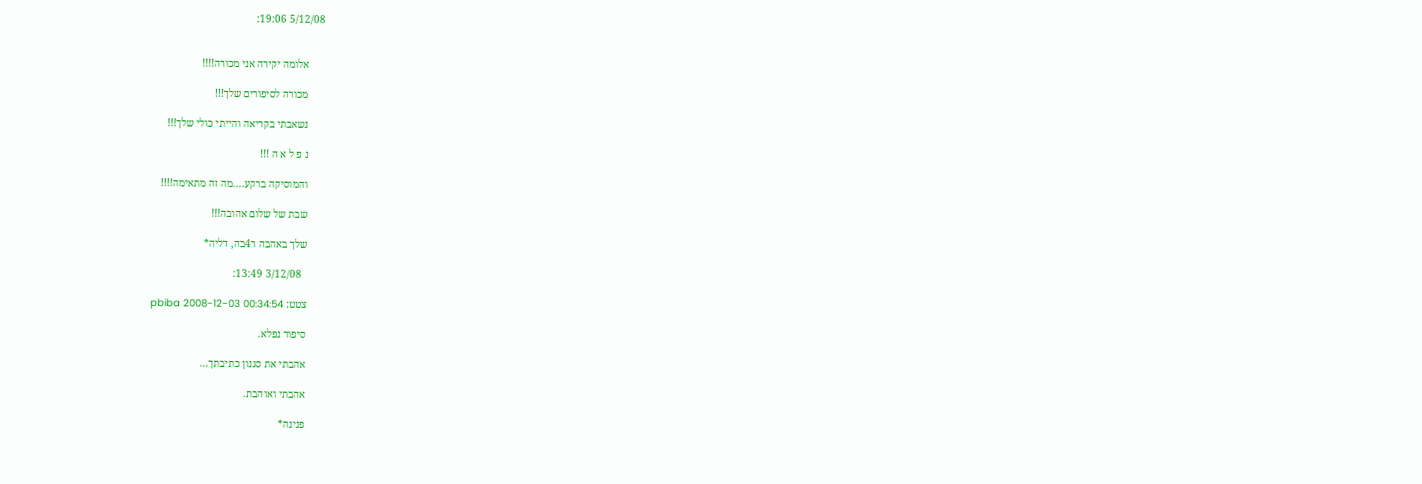5/12/08 19:06:


      אלומה יקירה אני מכורה!!!!

      מכורה לסיפורים שלך!!!

      נשאבתי בקריאה והייתי כולי שלך!!!

      נ פ ל א ה !!!

      והמוסיקה ברקע....מה זה מתאימה!!!!

      שבת של שלום אהובה!!!

      שלך באהבה ר4בה, דליה*

        3/12/08 13:49:

      צטט: pbiba 2008-12-03 00:34:54

      סיפור נפלא.

      אהבתי את סגנון כתיבתך...

      אהבתי ואוהבת.

      פנינה*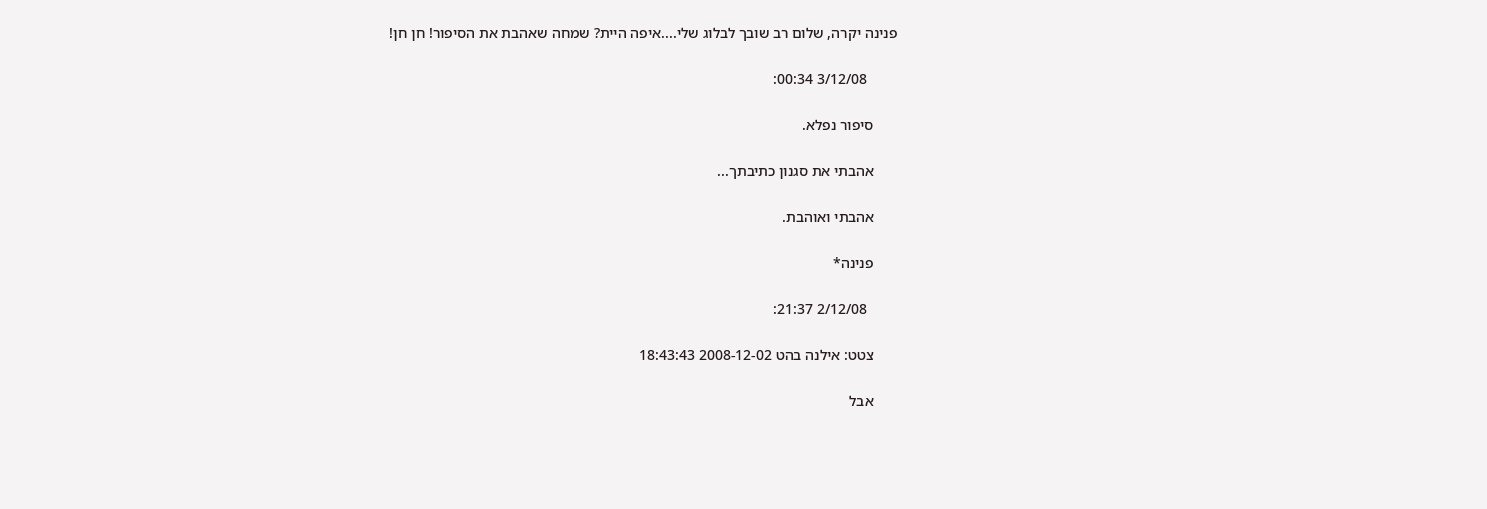פנינה יקרה, שלום רב שובך לבלוג שלי....איפה היית? שמחה שאהבת את הסיפור! חן חן!

        3/12/08 00:34:

      סיפור נפלא.

      אהבתי את סגנון כתיבתך...

      אהבתי ואוהבת.

      פנינה*

        2/12/08 21:37:

      צטט: אילנה בהט 2008-12-02 18:43:43

      אבל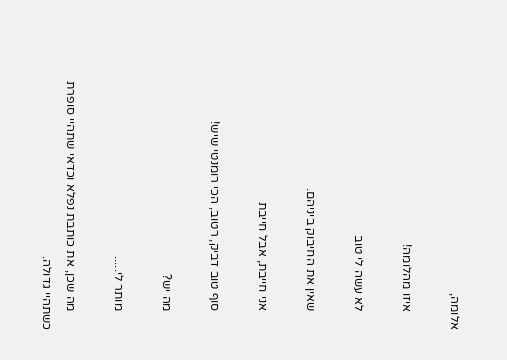אלומה,

      איזו מהלומה!

      לא עשה לי טוב

      שאין את החיבוק ביניהם.

      אני חייבת, אבל חייבת

      סוף טוב דביק, רטוב, הכי רומנטי שיש!

      מה יש?

      מותר לי.....

      מה שכן, את כותבת נפלא וכדאי שתהיי סופרת כשתהיי גדולה.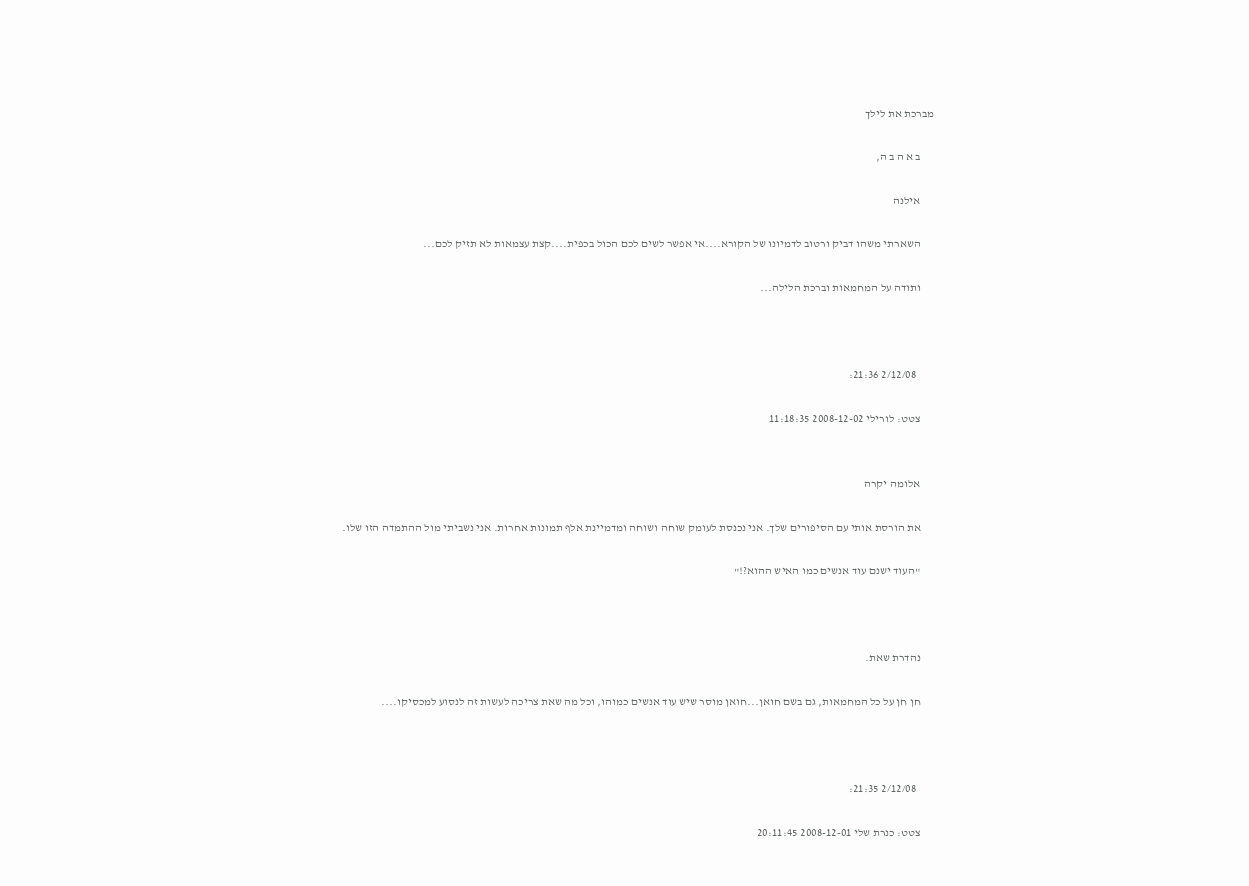מברכת את לילך

      ב א ה ב ה,

      אילנה

      השארתי משהו דביק ורטוב לדמיונו של הקורא....אי אפשר לשים לכם הכול בכפית....קצת עצמאות לא תזיק לכם...

      ותודה על המחמאות וברכת הלילה...



        2/12/08 21:36:

      צטט: לורילי 2008-12-02 11:18:35


      אלומה יקרה

      את הורסת אותי עם הסיפורים שלך. אני נכנסת לעומק שוחה ושוחה ומדמיינת אלף תמונות אחרות. אני נשביתי מול ההתמדה הזו שלו.

      "העוד ישנם עוד אנשים כמו האיש ההוא?!"



      נהדרת שאת.

      חן חן על כל המחמאות, גם בשם חואן...חואן מוסר שיש עוד אנשים כמוהו, וכל מה שאת צריכה לעשות זה לנסוע למכסיקו....



        2/12/08 21:35:

      צטט: כנרת שלי 2008-12-01 20:11:45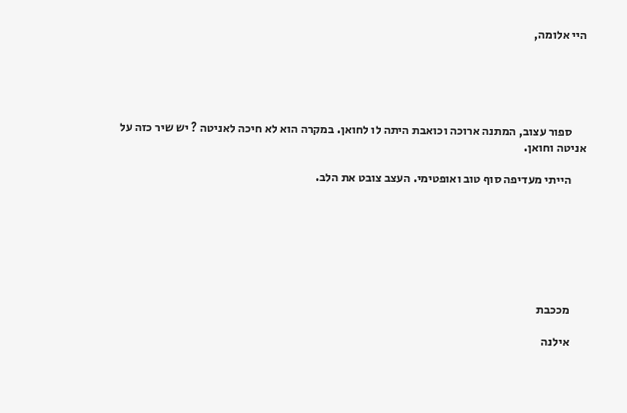היי אלומה,





      ספור עצוב, המתנה ארוכה וכואבת היתה לו לחואן. במקרה הוא לא חיכה לאניטה ? יש שיר כזה על אניטה וחואן.

      הייתי מעדיפה סוף טוב ואופטימי. העצב צובט את הלב.







      מככבת

      אילנה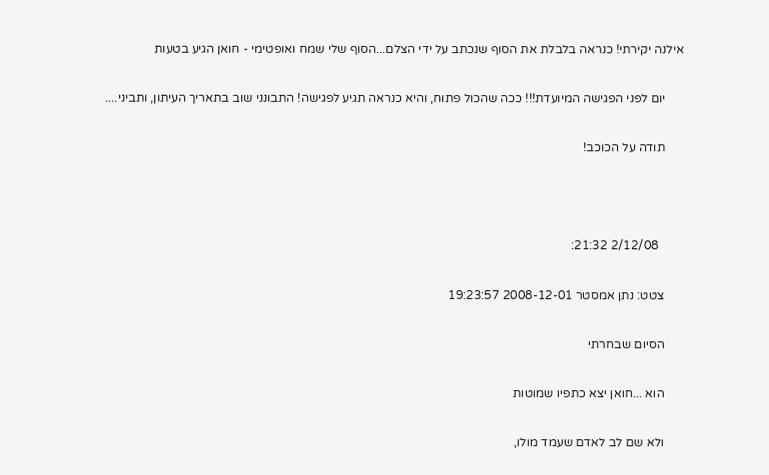אילנה יקירתי! כנראה בלבלת את הסוף שנכתב על ידי הצלם...הסוף שלי שמח ואופטימי - חואן הגיע בטעות

      יום לפני הפגישה המיועדת!!! ככה שהכול פתוח, והיא כנראה תגיע לפגישה! התבונני שוב בתאריך העיתון, ותביני....

      תודה על הכוכב!



        2/12/08 21:32:

      צטט: נתן אמסטר 2008-12-01 19:23:57

      הסיום שבחרתי

      הוא ...חואן יצא כתפיו שמוטות

      ולא שם לב לאדם שעמד מולו,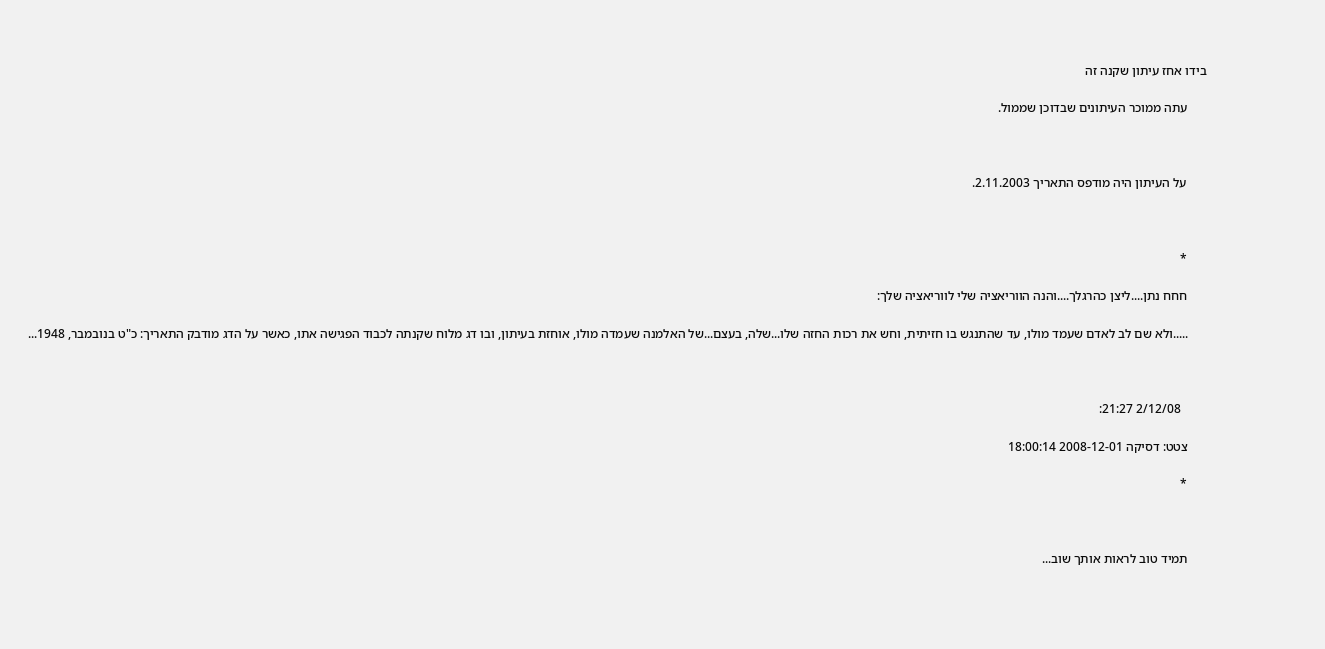בידו אחז עיתון שקנה זה

      עתה ממוכר העיתונים שבדוכן שממול.



      על העיתון היה מודפס התאריך 2.11.2003.



      *

      חחח נתן....ליצן כהרגלך....והנה הווריאציה שלי לווריאציה שלך:

      .....ולא שם לב לאדם שעמד מולו, עד שהתנגש בו חזיתית, וחש את רכות החזה שלו...שלה, בעצם...של האלמנה שעמדה מולו, אוחזת בעיתון, ובו דג מלוח שקנתה לכבוד הפגישה אתו, כאשר על הדג מודבק התאריך: כ"ט בנובמבר, 1948...



        2/12/08 21:27:

      צטט: דסיקה 2008-12-01 18:00:14

      *



      תמיד טוב לראות אותך שוב...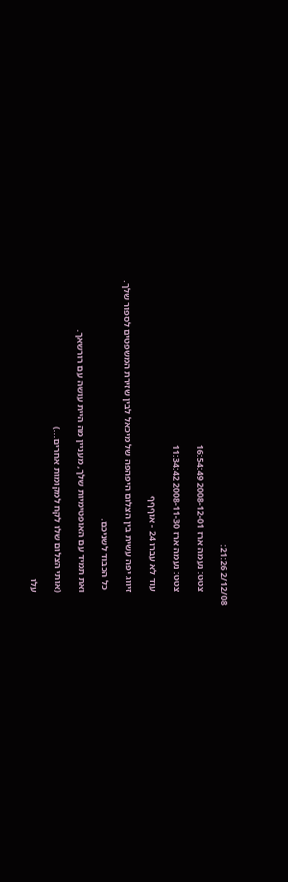2/12/08 21:26:

      צטט: נעמה ארז 2008-12-01 16:54:49

      צטט: נעמה ארז 2008-11-30 11:34:42

      עוד לא עברו 24 - אוףףף

      זיווג יפה עשית בין הצלום היפהפה של מיכאל לבין שזירת המשפטים לספור שלך.

       כל הכבוד לשניכם.

      ואת תמיד עם האופטימיות שלך, מעניין מה היית עושה עם רורשאך.

      (אותי הצלום שלו לקח למקומות אחרים...)

      עלו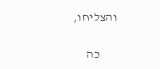והצליחו,

       כה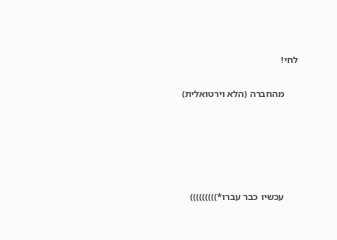לחי!

      מהחברה (הלא וירטואלית)





      עכשיו כבר עברו*)))))))))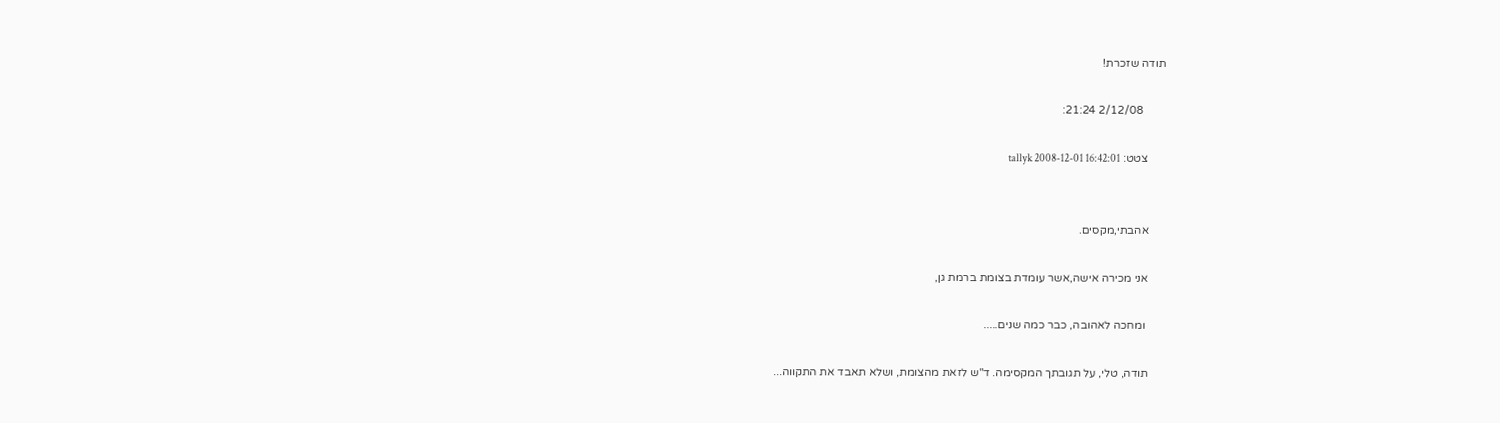תודה שזכרת!

        2/12/08 21:24:

      צטט: tallyk 2008-12-01 16:42:01


      אהבתי,מקסים.

      אני מכירה אישה,אשר עומדת בצומת ברמת גן,

       ומחכה לאהובה, כבר כמה שנים.....

      תודה, טלי, על תגובתך המקסימה. ד"ש לזאת מהצומת, ושלא תאבד את התקווה...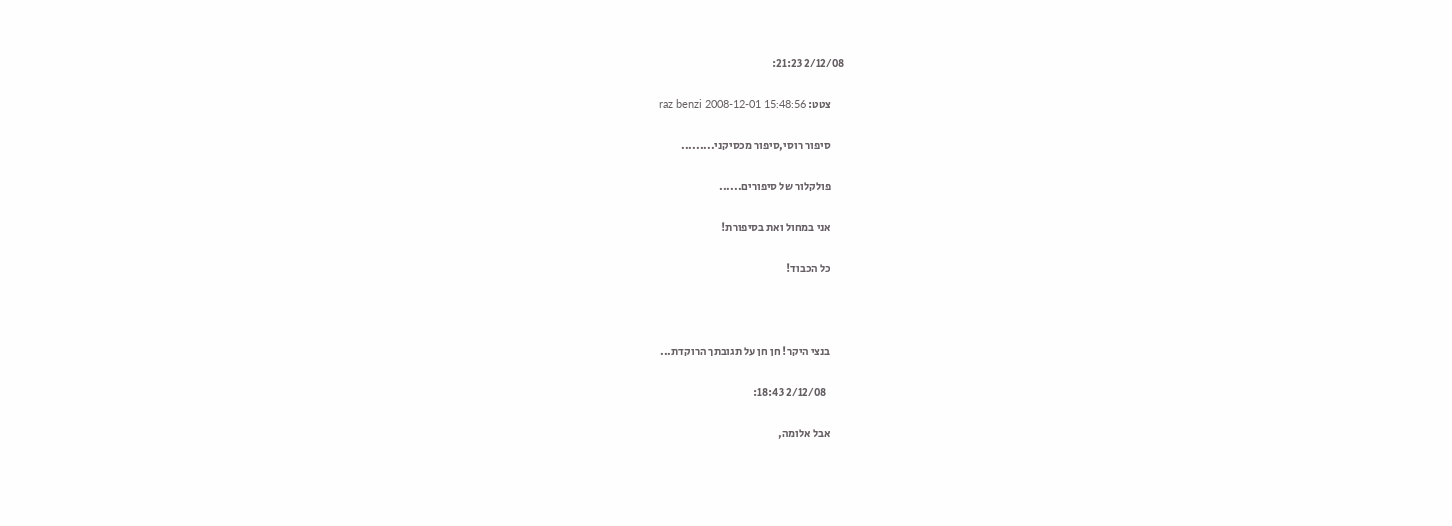2/12/08 21:23:

      צטט: raz benzi 2008-12-01 15:48:56

      סיפור רוסי,סיפור מכסיקני.........

      פולקלור של סיפורים......

      אני במחול ואת בסיפורת!

      כל הכבוד!



      בנצי היקר! חן חן על תגובתך הרוקדת...

        2/12/08 18:43:

      אבל אלומה,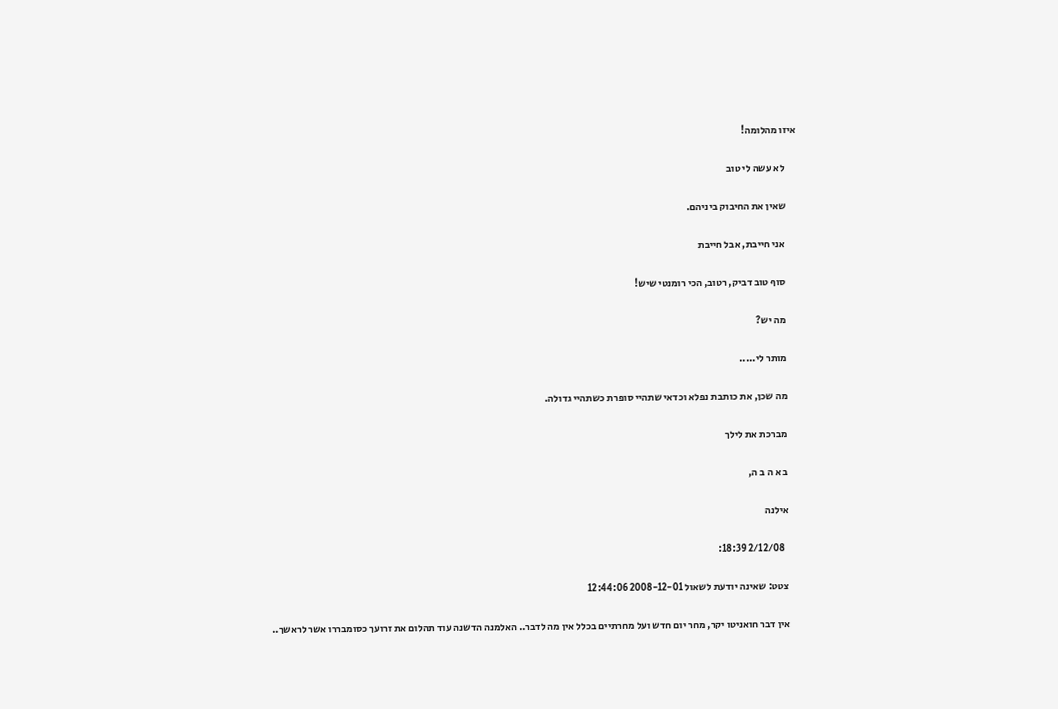איזו מהלומה!

      לא עשה לי טוב

      שאין את החיבוק ביניהם.

      אני חייבת, אבל חייבת

      סוף טוב דביק, רטוב, הכי רומנטי שיש!

      מה יש?

      מותר לי.....

      מה שכן, את כותבת נפלא וכדאי שתהיי סופרת כשתהיי גדולה.

      מברכת את לילך

      ב א ה ב ה,

      אילנה

        2/12/08 18:39:

      צטט: שאינה יודעת לשאול 2008-12-01 12:44:06

      אין דבר חואניטו יקר, מחר יום חדש ועל מחרתיים בכלל אין מה לדבר.. האלמנה הדשנה עוד תהלום את זרועך כסומבררו אשר לראשך..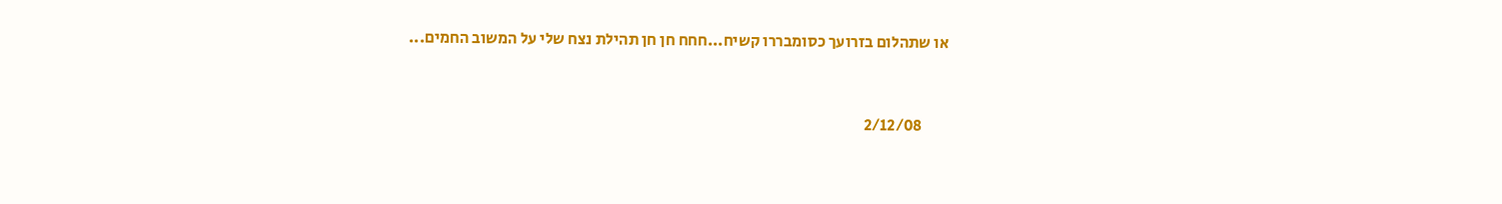או שתהלום בזרועך כסומבררו קשיח...חחח חן חן תהילת נצח שלי על המשוב החמים...



        2/12/08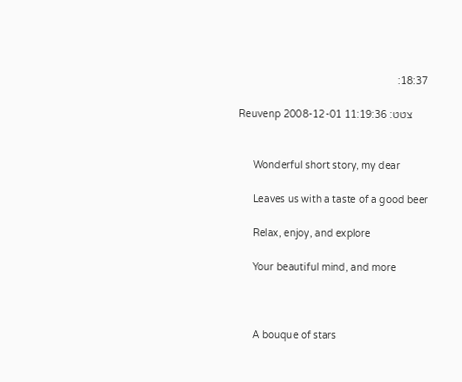18:37:

      צטט: Reuvenp 2008-12-01 11:19:36


      Wonderful short story, my dear

      Leaves us with a taste of a good beer

      Relax, enjoy, and explore

      Your beautiful mind, and more



      A bouque of stars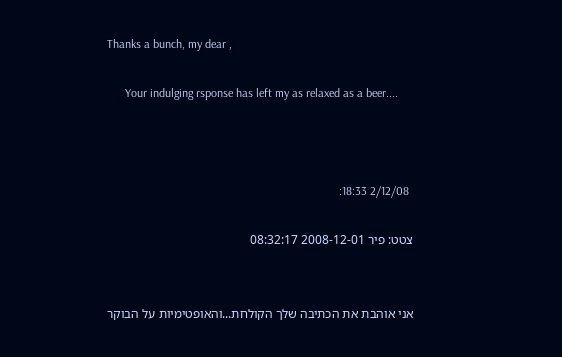Thanks a bunch, my dear ,

      Your indulging rsponse has left my as relaxed as a beer....



        2/12/08 18:33:

      צטט: פיר 2008-12-01 08:32:17


      אני אוהבת את הכתיבה שלך הקולחת...והאופטימיות על הבוקר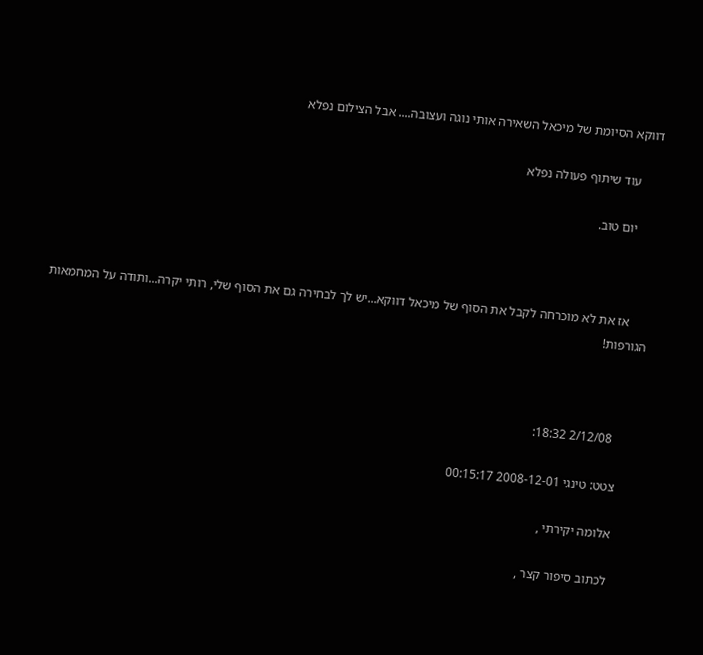דווקא הסיומת של מיכאל השאירה אותי נוגה ועצובה.... אבל הצילום נפלא

      עוד שיתוף פעולה נפלא

      יום טוב.



      אז את לא מוכרחה לקבל את הסוף של מיכאל דווקא...יש לך לבחירה גם את הסוף שלי, רותי יקרה...ותודה על המחמאות הגורפות!



        2/12/08 18:32:

      צטט: טינגי 2008-12-01 00:15:17

      אלומה יקירתי ,

      לכתוב סיפור קצר ,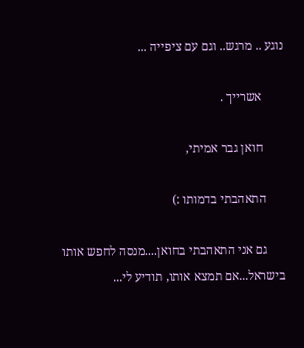נוגע .. מרגש.. וגם עם ציפייה ...

       אשרייך .

       חואן גבר אמיתי,

      התאהבתי בדמותו :)

      גם אני התאהבתי בחואן....מנסה לחפש אותו בישראל...אם תמצא אותו, תודיע לי...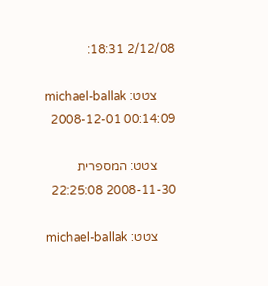2/12/08 18:31:

      צטט: michael-ballak 2008-12-01 00:14:09

      צטט: המספרית 2008-11-30 22:25:08

      צטט: michael-ballak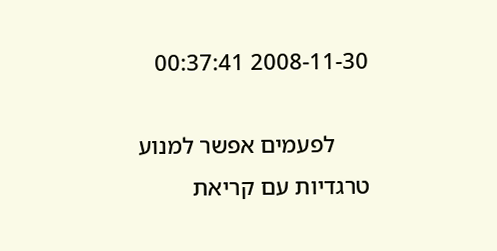2008-11-30 00:37:41

      לפעמים אפשר למנוע טרגדיות עם קריאת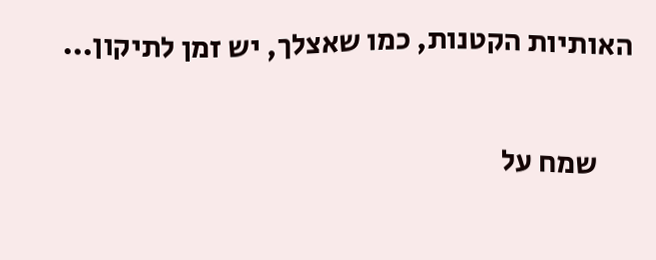האותיות הקטנות, כמו שאצלך, יש זמן לתיקון...

      שמח על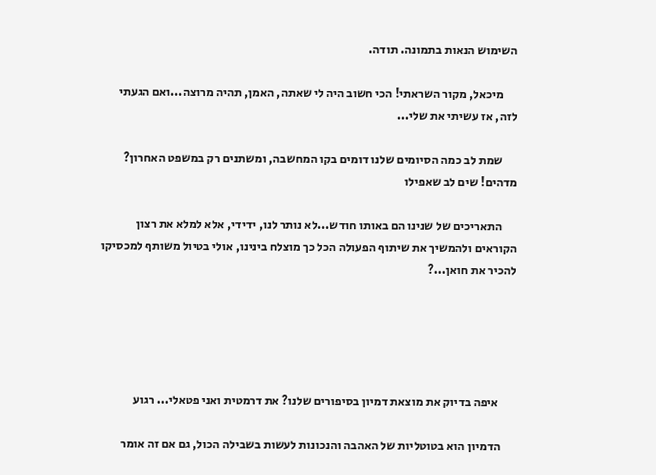השימוש הנאות בתמונה. תודה.

      מיכאל, מקור השראתי! הכי חשוב היה לי שאתה, האמן, תהיה מרוצה...ואם הגעתי לזה, אז עשיתי את שלי...

      שמת לב כמה הסיומים שלנו דומים בקו המחשבה, ומשתנים רק במשפט האחרון? מדהים! שים לב שאפילו

      התאריכים של שנינו הם באותו חודש...לא נותר לנו, ידידי, אלא למלא את רצון הקוראים ולהמשיך את שיתוף הפעולה הכל כך מוצלח בינינו, אולי בטיול משותף למכסיקו להכיר את חואן...?





       איפה בדיוק את מוצאת דמיון בסיפורים שלנו? את דרמטית ואני פטאלי... רגוע

      הדמיון הוא בטוטליות של האהבה והנכונות לעשות בשבילה הכול, גם אם זה אומר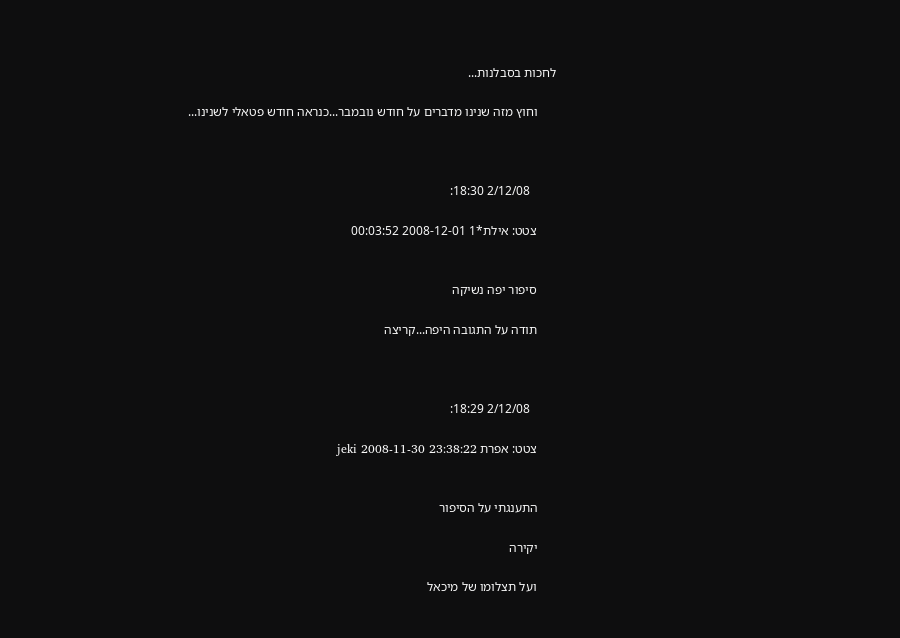לחכות בסבלנות...

      וחוץ מזה שנינו מדברים על חודש נובמבר...כנראה חודש פטאלי לשנינו...



        2/12/08 18:30:

      צטט: אילת*1 2008-12-01 00:03:52


      סיפור יפה נשיקה

      תודה על התגובה היפה...קריצה



        2/12/08 18:29:

      צטט: אפרת jeki 2008-11-30 23:38:22


      התענגתי על הסיפור

      יקירה

      ועל תצלומו של מיכאל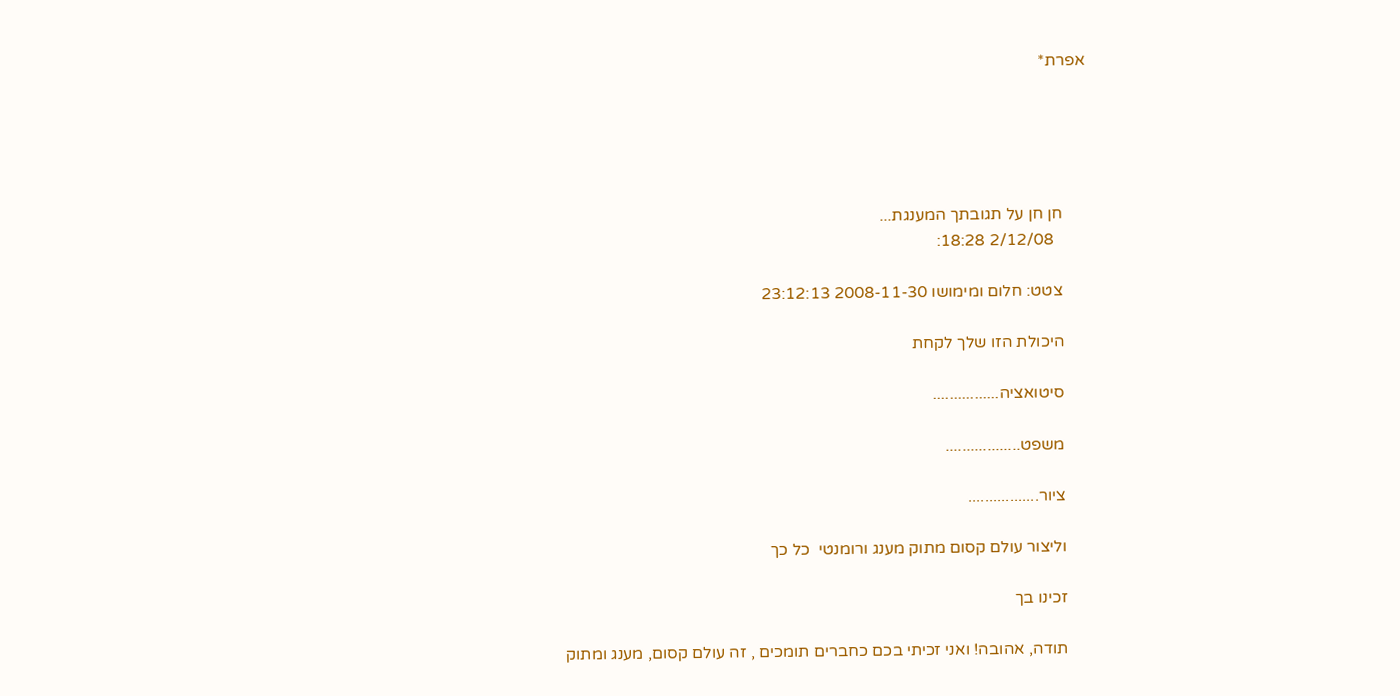אפרת*





      חן חן על תגובתך המענגת...
        2/12/08 18:28:

      צטט: חלום ומימושו 2008-11-30 23:12:13

      היכולת הזו שלך לקחת

      סיטואציה................

      משפט..................

      ציור.................

      וליצור עולם קסום מתוק מענג ורומנטי  כל כך

      זכינו בך

      תודה, אהובה! ואני זכיתי בכם כחברים תומכים , זה עולם קסום, מענג ומתוק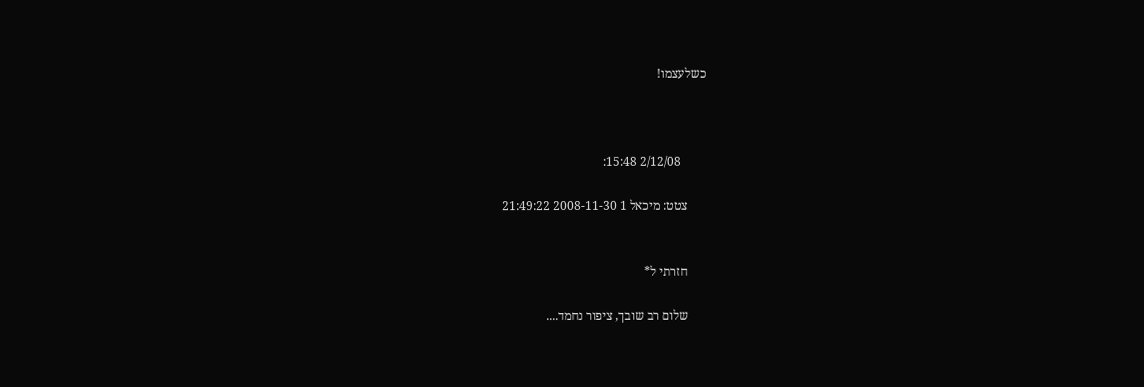כשלעצמו!



        2/12/08 15:48:

      צטט: מיכאל 1 2008-11-30 21:49:22


      חזרתי ל*

      שלום רב שובך, ציפור נחמד....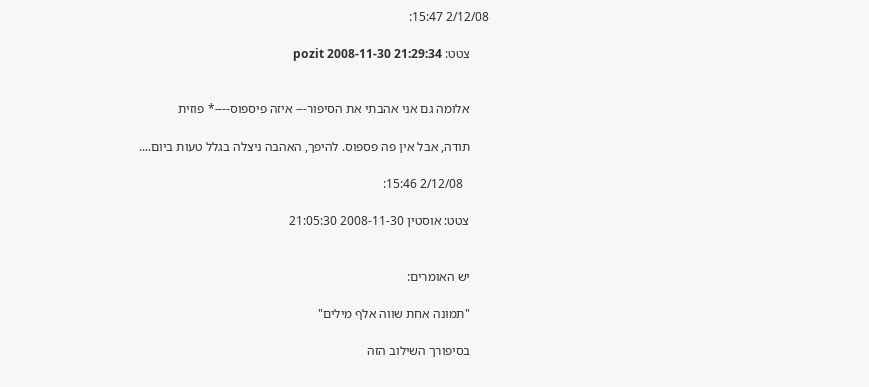2/12/08 15:47:

      צטט: pozit 2008-11-30 21:29:34


      אלומה גם אני אהבתי את הסיפור--- איזה פיספוס----* פוזית

      תודה, אבל אין פה פספוס. להיפך, האהבה ניצלה בגלל טעות ביום....

        2/12/08 15:46:

      צטט: אוסטין 2008-11-30 21:05:30


      יש האומרים:

      "תמונה אחת שווה אלף מילים"

      בסיפורך השילוב הזה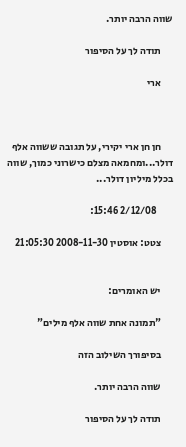שווה הרבה יותר.

      תודה לך על הסיפור

      ארי



      חן חן ארי יקירי, על תגובה ששווה אלף דולר...ומחמאה מצלם כישרוני כמוך, שווה בכלל מיליון דולר...

        2/12/08 15:46:

      צטט: אוסטין 2008-11-30 21:05:30


      יש האומרים:

      "תמונה אחת שווה אלף מילים"

      בסיפורך השילוב הזה

      שווה הרבה יותר.

      תודה לך על הסיפור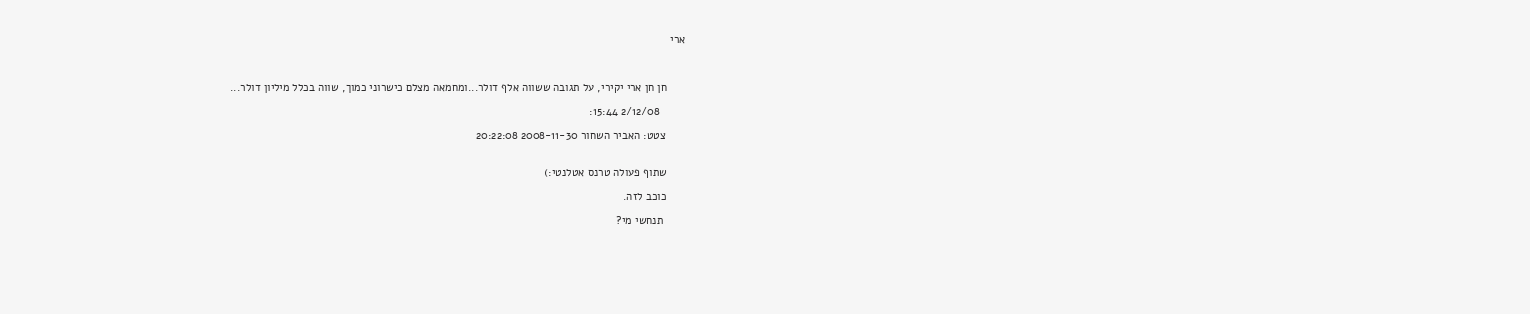ארי



      חן חן ארי יקירי, על תגובה ששווה אלף דולר...ומחמאה מצלם כישרוני כמוך, שווה בכלל מיליון דולר...

        2/12/08 15:44:

      צטט: האביר השחור 2008-11-30 20:22:08


      שתוף פעולה טרנס אטלנטי:)

      כוכב לזה.

       תנחשי מי?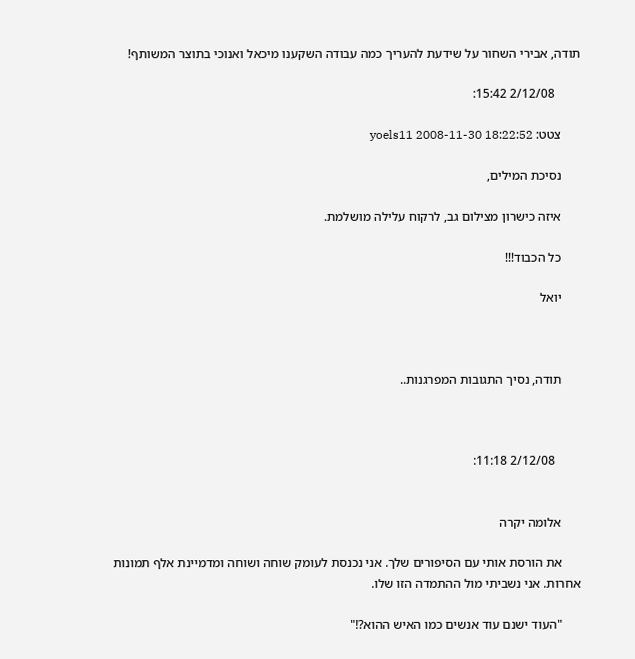תודה, אבירי השחור על שידעת להעריך כמה עבודה השקענו מיכאל ואנוכי בתוצר המשותף!

        2/12/08 15:42:

      צטט: yoels11 2008-11-30 18:22:52

      נסיכת המילים,

      איזה כישרון מצילום גב, לרקוח עלילה מושלמת.

      כל הכבוד!!!

      יואל



      תודה, נסיך התגובות המפרגנות..



        2/12/08 11:18:


      אלומה יקרה

      את הורסת אותי עם הסיפורים שלך. אני נכנסת לעומק שוחה ושוחה ומדמיינת אלף תמונות אחרות. אני נשביתי מול ההתמדה הזו שלו.

      "העוד ישנם עוד אנשים כמו האיש ההוא?!"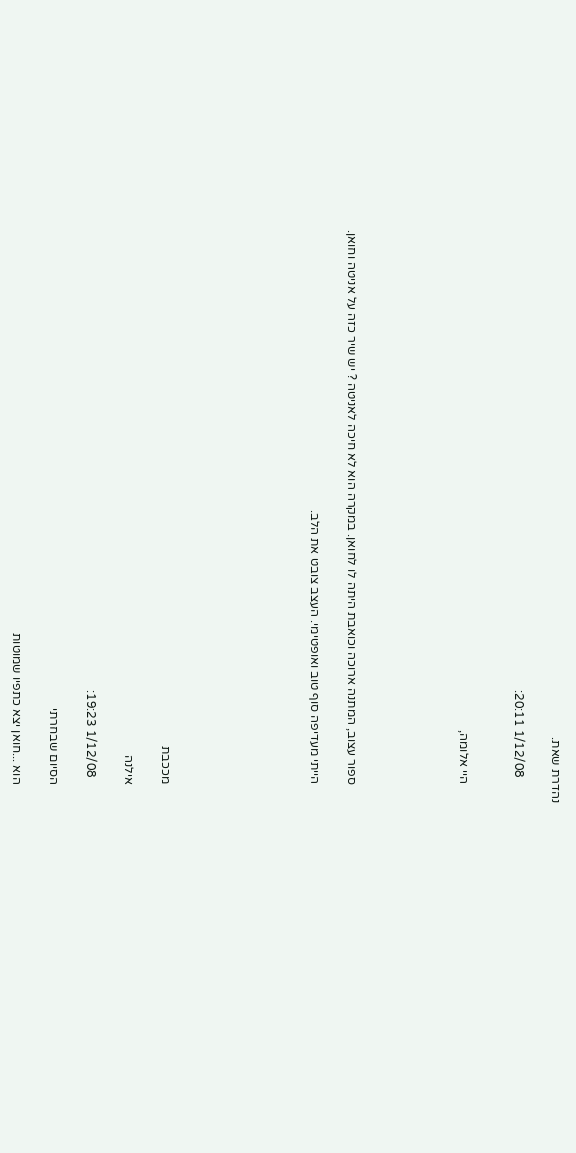נהדרת שאת.

        1/12/08 20:11:


      היי אלומה,





      ספור עצוב, המתנה ארוכה וכואבת היתה לו לחואן. במקרה הוא לא חיכה לאניטה ? יש שיר כזה על אניטה וחואן.

      הייתי מעדיפה סוף טוב ואופטימי. העצב צובט את הלב.







      מככבת

      אילנה

        1/12/08 19:23:

      הסיום שבחרתי

      הוא ...חואן יצא כתפיו שמוטות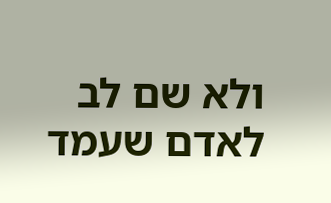ולא שם לב לאדם שעמד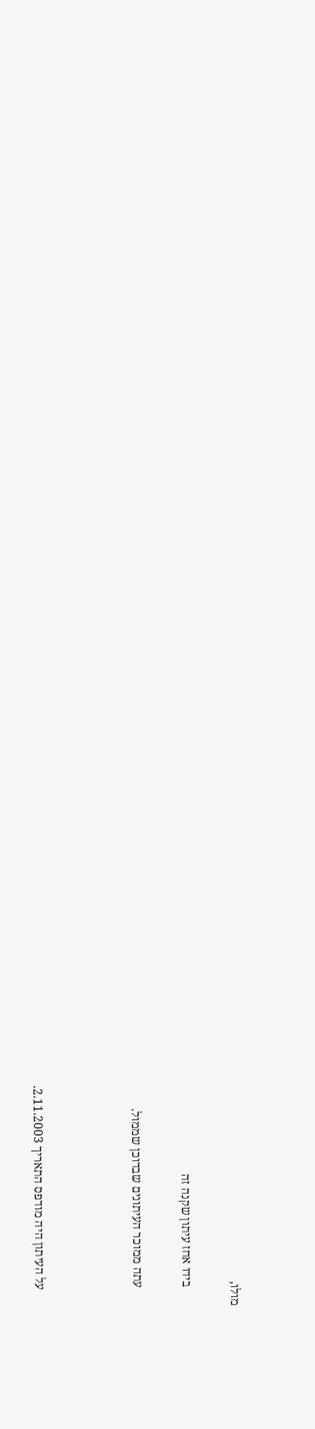מולו,

      בידו אחז עיתון שקנה זה

      עתה ממוכר העיתונים שבדוכן שממול.



      על העיתון היה מודפס התאריך 2.11.2003.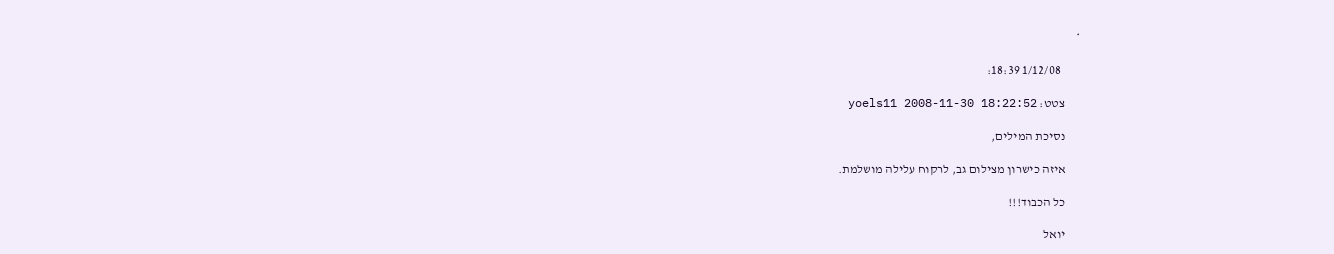*

        1/12/08 18:39:

      צטט: yoels11 2008-11-30 18:22:52

      נסיכת המילים,

      איזה כישרון מצילום גב, לרקוח עלילה מושלמת.

      כל הכבוד!!!

      יואל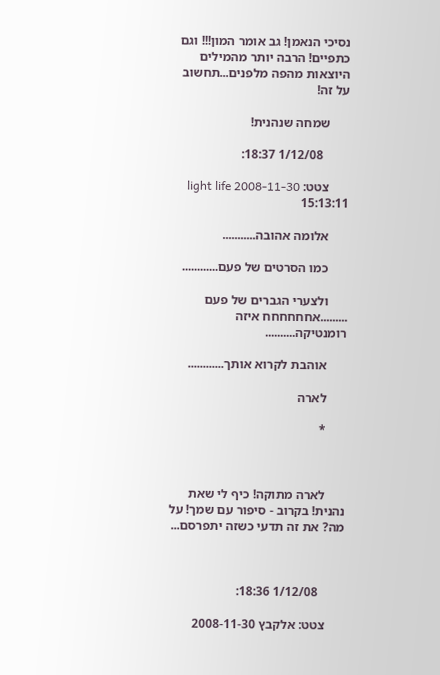נסיכי הנאמן! גב אומר המון!!! וגם כתפיים! הרבה יותר מהמילים היוצאות מהפה מלפנים...תחשוב על זה!

      שמחה שנהנית!

        1/12/08 18:37:

      צטט: light life 2008-11-30 15:13:11

      אלומה אהובה...........

      כמו הסרטים של פעם............

      ולצערי הגברים של פעם .........אחחחחחח איזה רומנטיקה..........

      אוהבת לקרוא אותך............

      לארה

      *



      לארה מתוקה! כיף לי שאת נהנית! בקרוב - סיפור עם שמך! על מה? את זה תדעי כשזה יתפרסם...



        1/12/08 18:36:

      צטט: אלקבץ 2008-11-30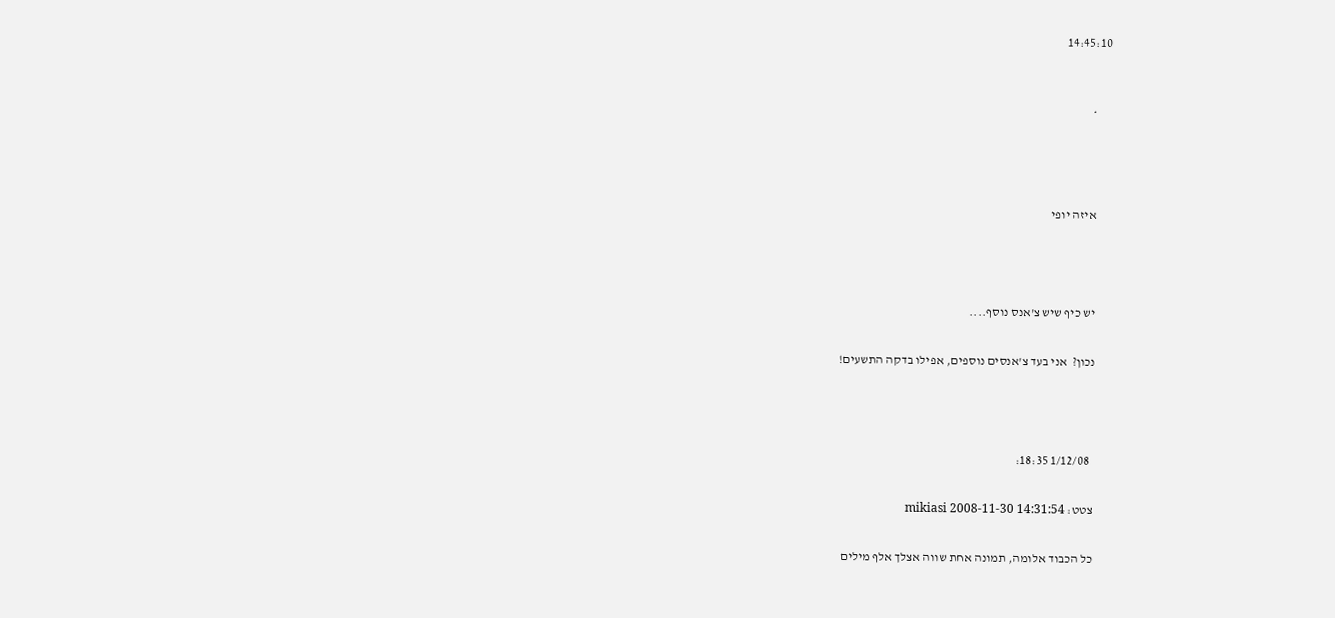14:45:10


      *



      איזה יופי



      יש כיף שיש צ'אנס נוסף....

      נכון?  אני בעד צ'אנסים נוספים, אפילו בדקה התשעים!



        1/12/08 18:35:

      צטט: mikiasi 2008-11-30 14:31:54

      כל הכבוד אלומה, תמונה אחת שווה אצלך אלף מילים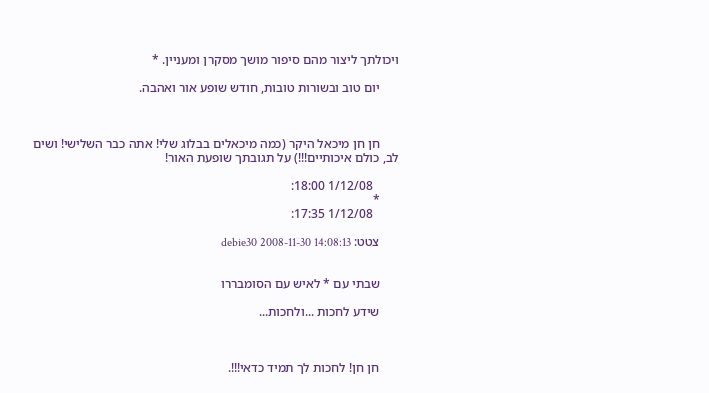ויכולתך ליצור מהם סיפור מושך מסקרן ומעניין. *

      יום טוב ובשורות טובות, חודש שופע אור ואהבה.



      חן חן מיכאל היקר (כמה מיכאלים בבלוג שלי! אתה כבר השלישי! ושים לב, כולם איכותיים!!!) על תגובתך שופעת האור!

        1/12/08 18:00:
      *
        1/12/08 17:35:

      צטט: debie30 2008-11-30 14:08:13


      שבתי עם * לאיש עם הסומבררו

      שידע לחכות ...ולחכות...



      חן חן! לחכות לך תמיד כדאי!!!.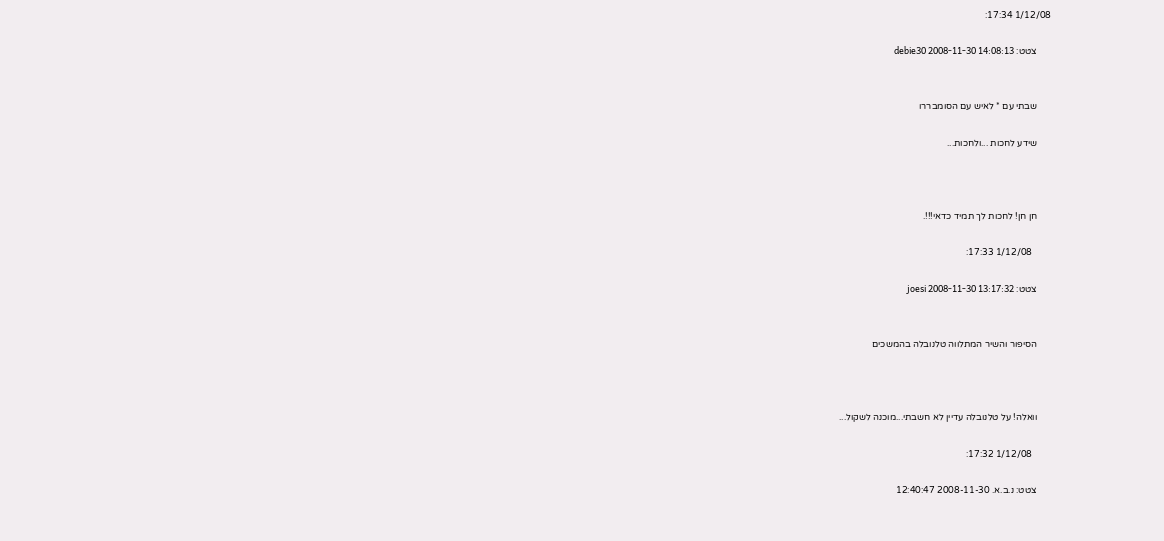1/12/08 17:34:

      צטט: debie30 2008-11-30 14:08:13


      שבתי עם * לאיש עם הסומבררו

      שידע לחכות ...ולחכות...



      חן חן! לחכות לך תמיד כדאי!!!.

        1/12/08 17:33:

      צטט: joesi 2008-11-30 13:17:32


      הסיפור והשיר המתלווה טלנובלה בהמשכים



      וואלה! על טלנובלה עדיין לא חשבתי...מוכנה לשקול...

        1/12/08 17:32:

      צטט: נ.ב.א. 2008-11-30 12:40:47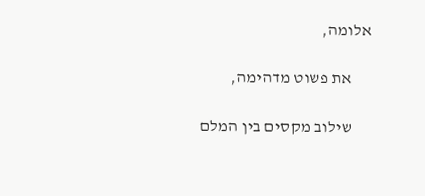אלומה,

      את פשוט מדהימה,

      שילוב מקסים בין המלם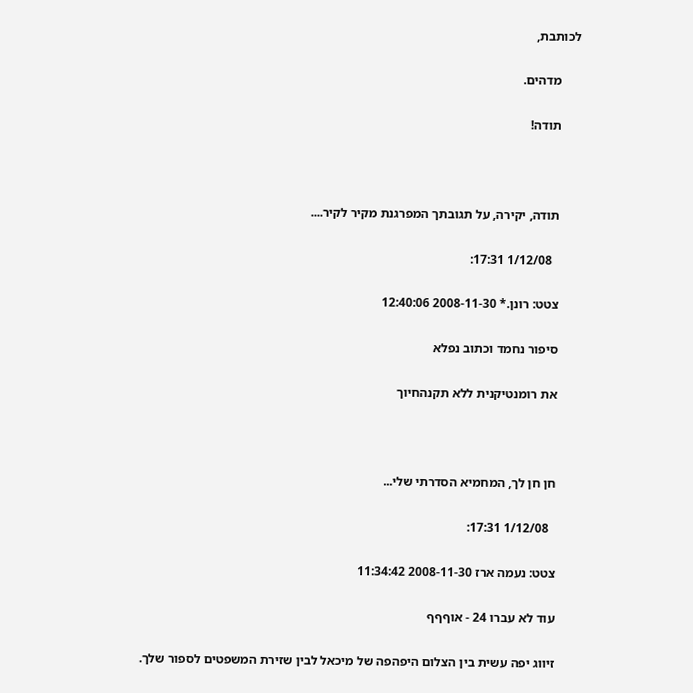לכותבת,

      מדהים.

      תודה!



      תודה, יקירה, על תגובתך המפרגנת מקיר לקיר....

        1/12/08 17:31:

      צטט: רונן.* 2008-11-30 12:40:06

      סיפור נחמד וכתוב נפלא

      את רומנטיקנית ללא תקנהחיוך



      חן חן לך, המחמיא הסדרתי שלי...

        1/12/08 17:31:

      צטט: נעמה ארז 2008-11-30 11:34:42

      עוד לא עברו 24 - אוףףף

      זיווג יפה עשית בין הצלום היפהפה של מיכאל לבין שזירת המשפטים לספור שלך.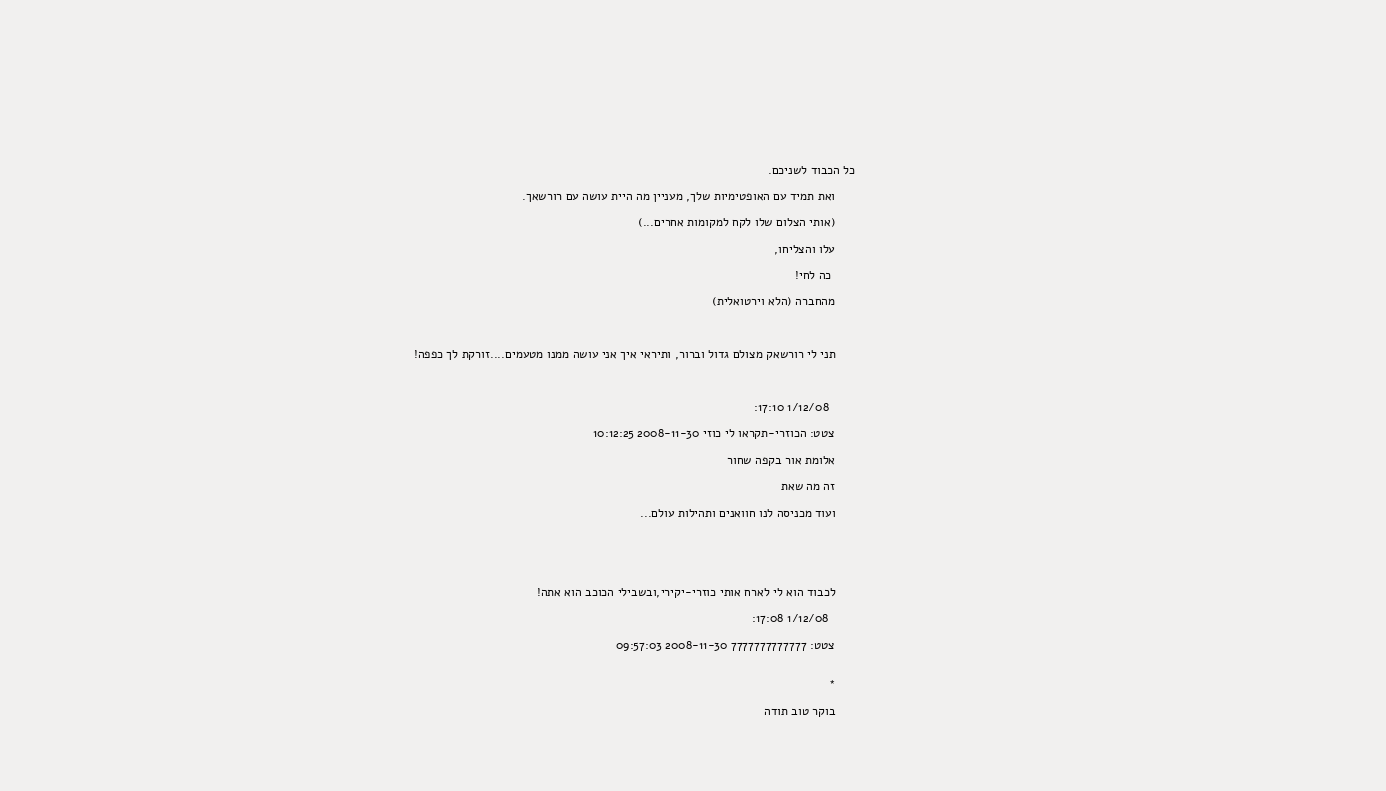כל הכבוד לשניכם.

      ואת תמיד עם האופטימיות שלך, מעניין מה היית עושה עם רורשאך.

      (אותי הצלום שלו לקח למקומות אחרים...)

      עלו והצליחו,

       כה לחי!

      מהחברה (הלא וירטואלית)



      תני לי רורשאק מצולם גדול וברור, ותיראי איך אני עושה ממנו מטעמים....זורקת לך כפפה!



        1/12/08 17:10:

      צטט: הכוזרי-תקראו לי כוזי 2008-11-30 10:12:25

      אלומת אור בקפה שחור

      זה מה שאת

      ועוד מכניסה לנו חוואנים ותהילות עולם...





      לכבוד הוא לי לארח אותי כוזרי-יקירי,ובשבילי הכוכב הוא אתה!

        1/12/08 17:08:

      צטט: 7777777777777 2008-11-30 09:57:03


      *

      בוקר טוב תודה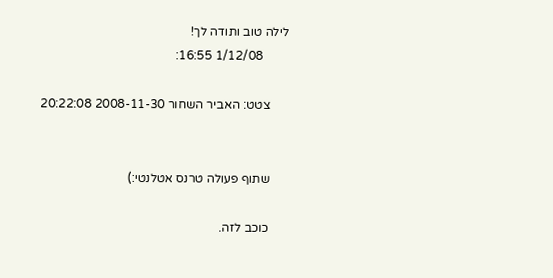לילה טוב ותודה לך!
        1/12/08 16:55:

      צטט: האביר השחור 2008-11-30 20:22:08


      שתוף פעולה טרנס אטלנטי:)

      כוכב לזה.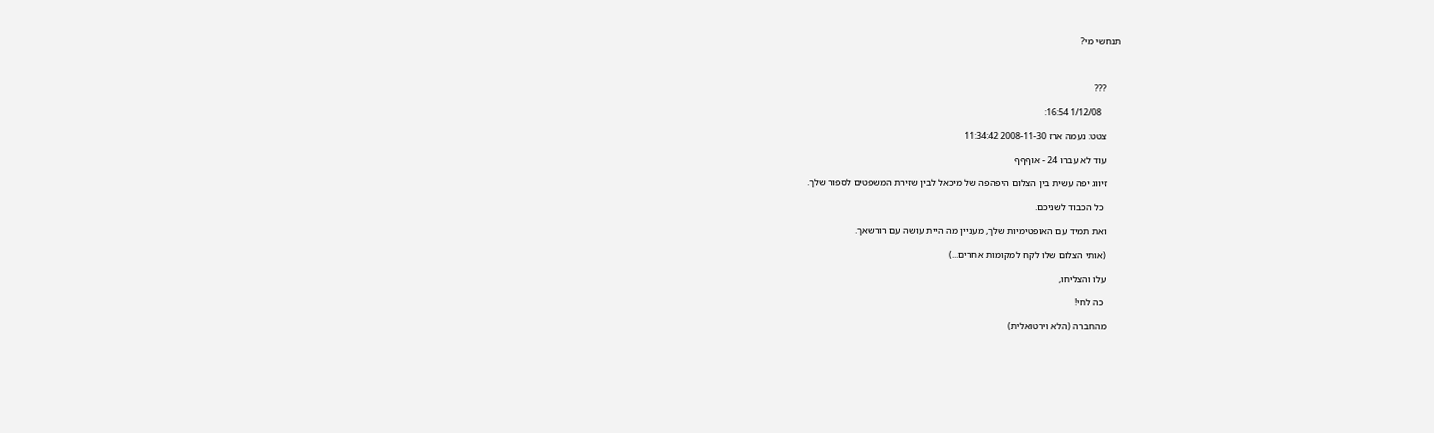תנחשי מי?



      ???

        1/12/08 16:54:

      צטט: נעמה ארז 2008-11-30 11:34:42

      עוד לא עברו 24 - אוףףף

      זיווג יפה עשית בין הצלום היפהפה של מיכאל לבין שזירת המשפטים לספור שלך.

       כל הכבוד לשניכם.

      ואת תמיד עם האופטימיות שלך, מעניין מה היית עושה עם רורשאך.

      (אותי הצלום שלו לקח למקומות אחרים...)

      עלו והצליחו,

       כה לחי!

      מהחברה (הלא וירטואלית)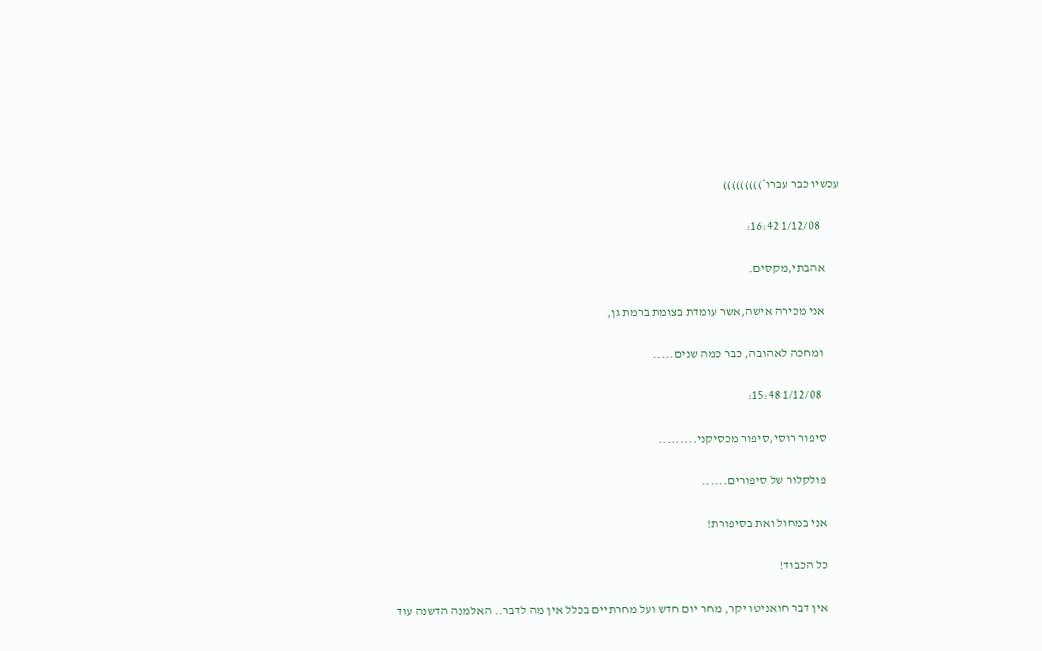עכשיו כבר עברו*)))))))))

        1/12/08 16:42:

      אהבתי,מקסים.

      אני מכירה אישה,אשר עומדת בצומת ברמת גן,

       ומחכה לאהובה, כבר כמה שנים.....

        1/12/08 15:48:

      סיפור רוסי,סיפור מכסיקני.........

      פולקלור של סיפורים......

      אני במחול ואת בסיפורת!

      כל הכבוד!

      אין דבר חואניטו יקר, מחר יום חדש ועל מחרתיים בכלל אין מה לדבר.. האלמנה הדשנה עוד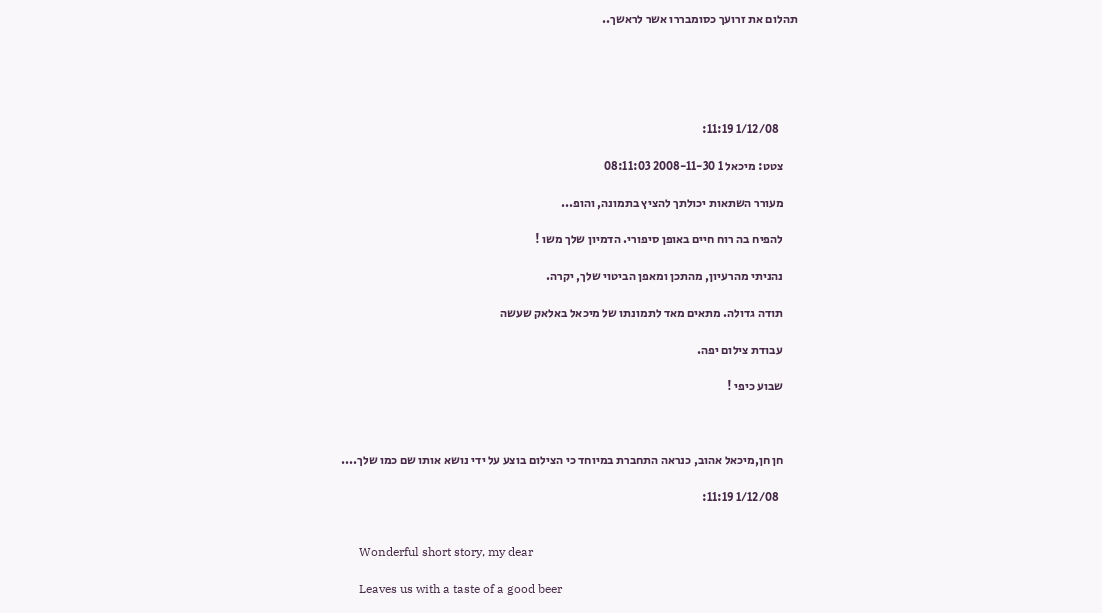תהלום את זרועך כסומבררו אשר לראשך..





        1/12/08 11:19:

      צטט: מיכאל 1 2008-11-30 08:11:03

      מעורר השתאות יכולתך להציץ בתמונה, והופ...

      להפיח בה רוח חיים באופן סיפורי. הדמיון שלך משו !

      נהניתי מהרעיון, מהתכן ומאפן הביטוי שלך, יקרה.

      תודה גדולה. מתאים מאד לתמונתו של מיכאל באלאק שעשה

      עבודת צילום יפה.

      שבוע כיפי !



      חן חן,מיכאל אהוב, כנראה התחברת במיוחד כי הצילום בוצע על ידי נושא אותו שם כמו שלך....

        1/12/08 11:19:


      Wonderful short story, my dear

      Leaves us with a taste of a good beer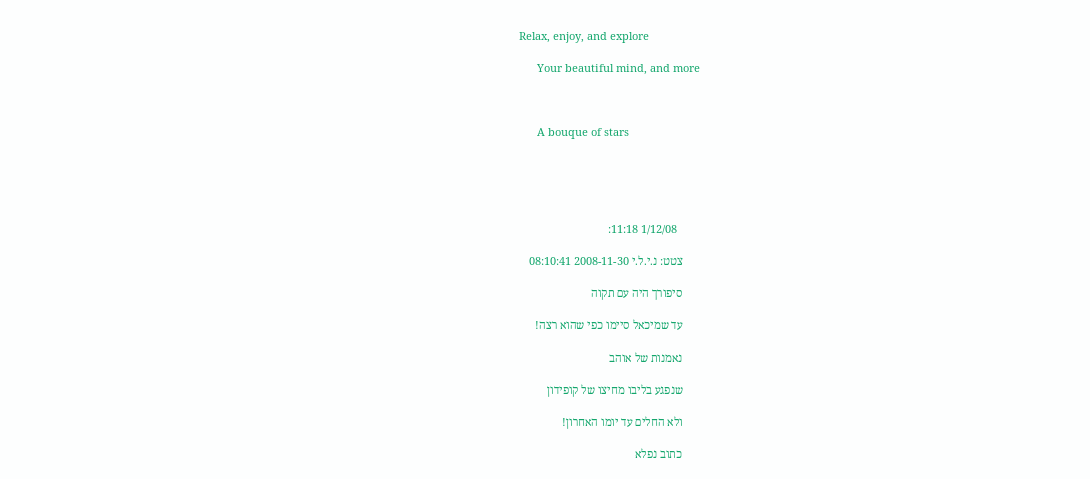Relax, enjoy, and explore

      Your beautiful mind, and more



      A bouque of stars





        1/12/08 11:18:

      צטט: נ.י.ל.י 2008-11-30 08:10:41

      סיפורך היה עם תקוה

      עד שמיכאל סיימו כפי שהוא רצה!

      נאמנות של אוהב

      שנפגע בליבו מחיצו של קופידון

      ולא החלים עד יומו האחרון!

      כתוב נפלא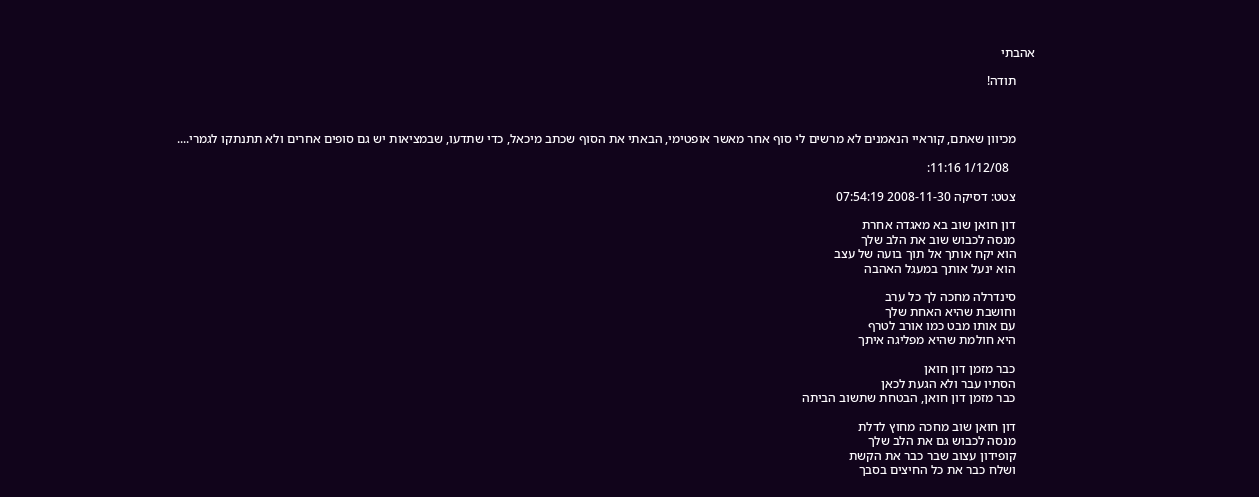אהבתי

      תודה!



      מכיוון שאתם, קוראיי הנאמנים לא מרשים לי סוף אחר מאשר אופטימי, הבאתי את הסוף שכתב מיכאל, כדי שתדעו, שבמציאות יש גם סופים אחרים ולא תתנתקו לגמרי....

        1/12/08 11:16:

      צטט: דסיקה 2008-11-30 07:54:19

      דון חואן שוב בא מאגדה אחרת
      מנסה לכבוש שוב את הלב שלך
      הוא יקח אותך אל תוך בועה של עצב
      הוא ינעל אותך במעגל האהבה

      סינדרלה מחכה לך כל ערב
      וחושבת שהיא האחת שלך
      עם אותו מבט כמו אורב לטרף
      היא חולמת שהיא מפליגה איתך

      כבר מזמן דון חואן
      הסתיו עבר ולא הגעת לכאן
      כבר מזמן דון חואן, הבטחת שתשוב הביתה

      דון חואן שוב מחכה מחוץ לדלת
      מנסה לכבוש גם את הלב שלך
      קופידון עצוב שבר כבר את הקשת
      ושלח כבר את כל החיצים בסבך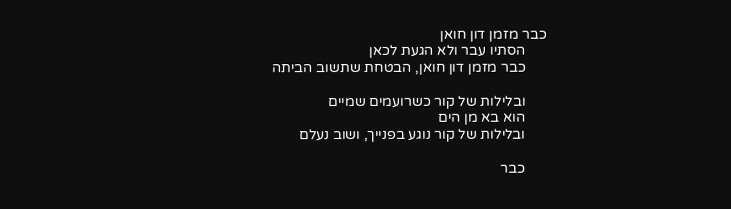כבר מזמן דון חואן
      הסתיו עבר ולא הגעת לכאן
      כבר מזמן דון חואן, הבטחת שתשוב הביתה

      ובלילות של קור כשרועמים שמיים
      הוא בא מן הים
      ובלילות של קור נוגע בפנייך, ושוב נעלם

      כבר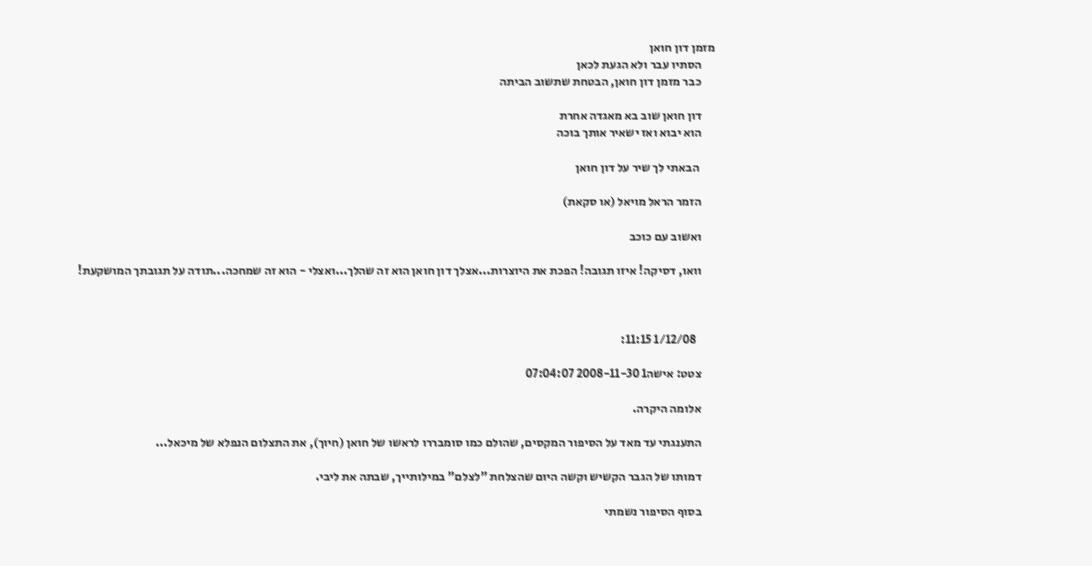מזמן דון חואן
      הסתיו עבר ולא הגעת לכאן
      כבר מזמן דון חואן, הבטחת שתשוב הביתה

      דון חואן שוב בא מאגדה אחרת
      הוא יבוא ואז ישאיר אותך בוכה

       הבאתי לך שיר על דון חואן

      הזמר הראל מויאל (או סקאת)

      ואשוב עם כוכב

      וואו, דסיקה! איזו תגובה! הפכת את היוצרות...אצלך דון חואן הוא זה שהלך...ואצלי - הוא זה שמחכה...תודה על תגובתך המושקעת!



        1/12/08 11:15:

      צטט: אישה1 2008-11-30 07:04:07

      אלומה היקרה.

      התענגתי עד מאד על הסיפור המקסים, שהולם כמו סומבררו לראשו של חואן (חיוך), את התצלום הנפלא של מיכאל...

      דמותו של הגבר הקשיש וקשה היום שהצלחת "לצלם" במילותייך, שבתה את ליבי.

      בסוף הסיפור נשמתי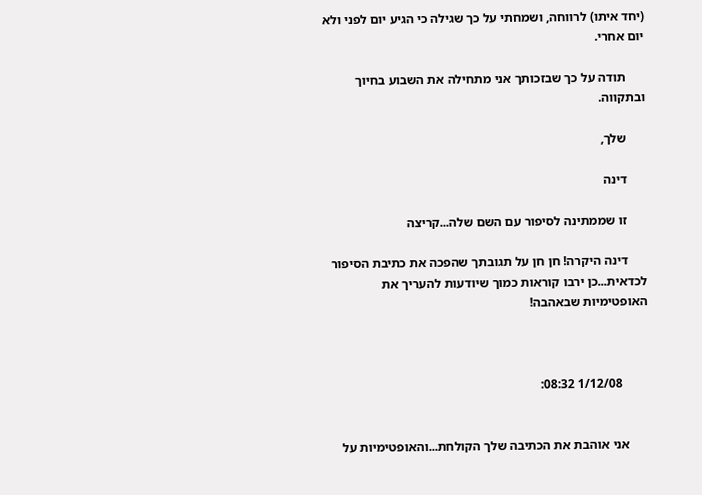(יחד איתו) לרווחה, ושמחתי על כך שגילה כי הגיע יום לפני ולא יום אחרי.

      תודה על כך שבזכותך אני מתחילה את השבוע בחיוך ובתקווה.

      שלך,

      דינה

      זו שממתינה לסיפור עם השם שלה...קריצה

      דינה היקרה! חן חן על תגובתך שהפכה את כתיבת הסיפור לכדאית...כן ירבו קוראות כמוך שיודעות להעריך את האופטימיות שבאהבה!



        1/12/08 08:32:


      אני אוהבת את הכתיבה שלך הקולחת...והאופטימיות על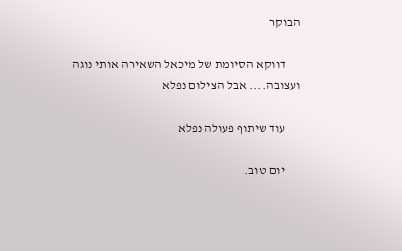הבוקר

      דווקא הסיומת של מיכאל השאירה אותי נוגה ועצובה.... אבל הצילום נפלא

      עוד שיתוף פעולה נפלא

      יום טוב.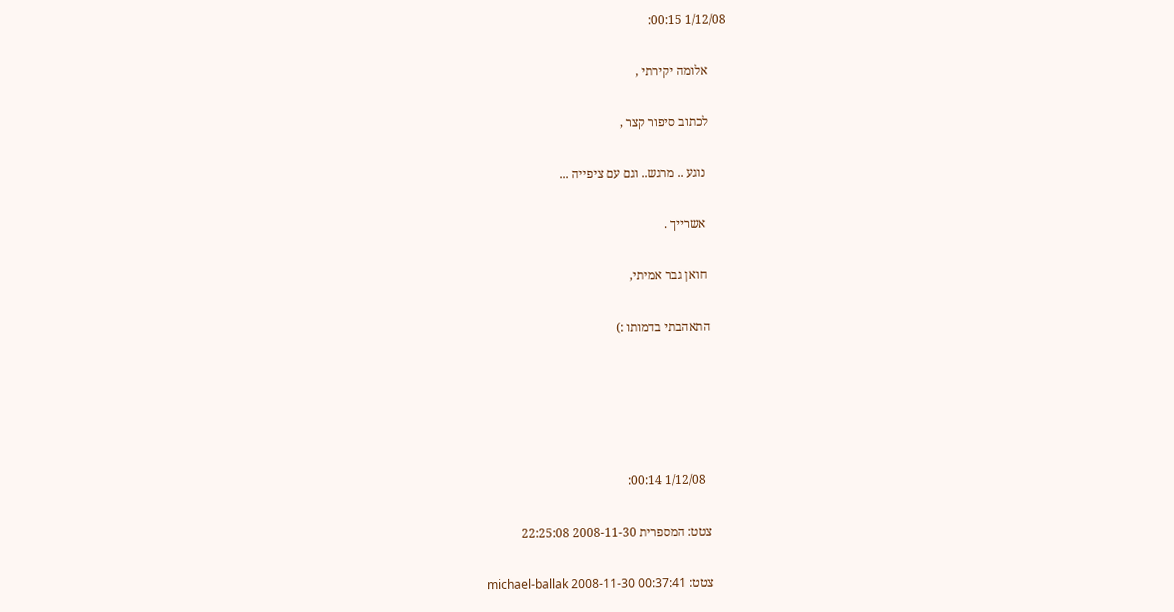1/12/08 00:15:

      אלומה יקירתי ,

      לכתוב סיפור קצר ,

       נוגע .. מרגש.. וגם עם ציפייה ...

       אשרייך .

       חואן גבר אמיתי,

      התאהבתי בדמותו :)





        1/12/08 00:14:

      צטט: המספרית 2008-11-30 22:25:08

      צטט: michael-ballak 2008-11-30 00:37:41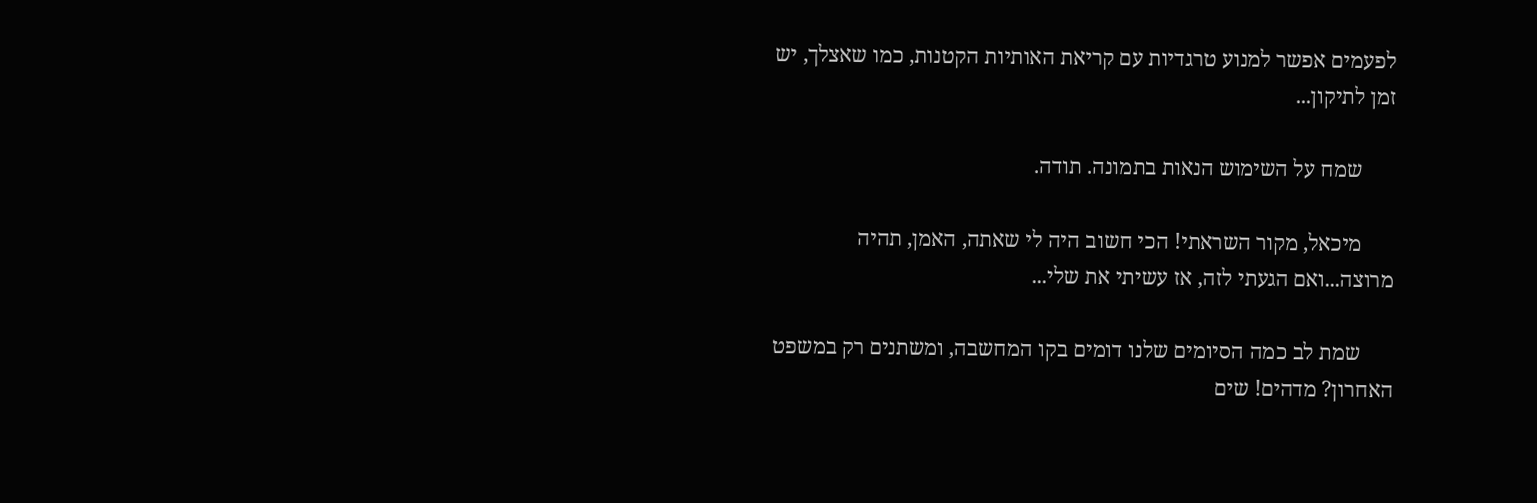לפעמים אפשר למנוע טרגדיות עם קריאת האותיות הקטנות, כמו שאצלך, יש זמן לתיקון...

      שמח על השימוש הנאות בתמונה. תודה.

      מיכאל, מקור השראתי! הכי חשוב היה לי שאתה, האמן, תהיה מרוצה...ואם הגעתי לזה, אז עשיתי את שלי...

      שמת לב כמה הסיומים שלנו דומים בקו המחשבה, ומשתנים רק במשפט האחרון? מדהים! שים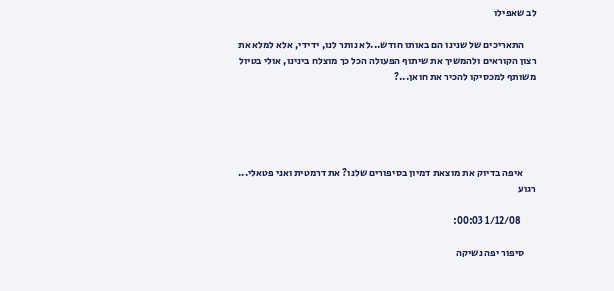לב שאפילו

      התאריכים של שנינו הם באותו חודש...לא נותר לנו, ידידי, אלא למלא את רצון הקוראים ולהמשיך את שיתוף הפעולה הכל כך מוצלח בינינו, אולי בטיול משותף למכסיקו להכיר את חואן...?





       איפה בדיוק את מוצאת דמיון בסיפורים שלנו? את דרמטית ואני פטאלי... רגוע

        1/12/08 00:03:

      סיפור יפה נשיקה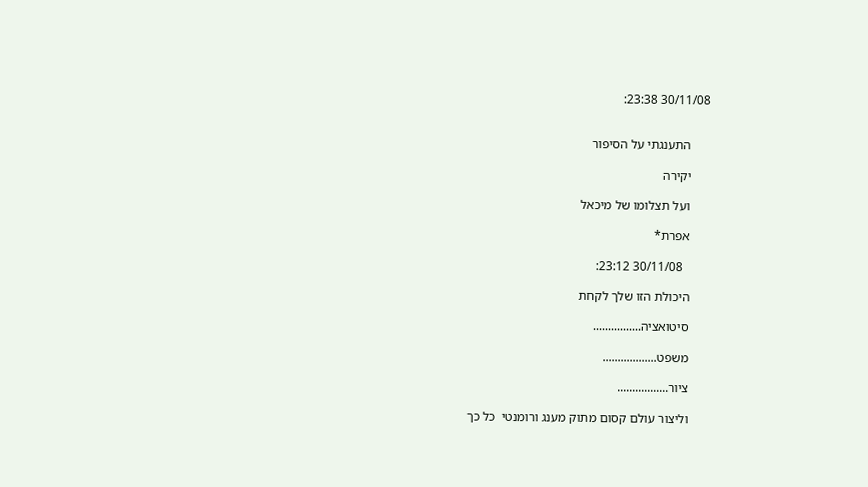30/11/08 23:38:


      התענגתי על הסיפור

      יקירה

      ועל תצלומו של מיכאל

      אפרת*

        30/11/08 23:12:

      היכולת הזו שלך לקחת

      סיטואציה................

      משפט..................

      ציור.................

      וליצור עולם קסום מתוק מענג ורומנטי  כל כך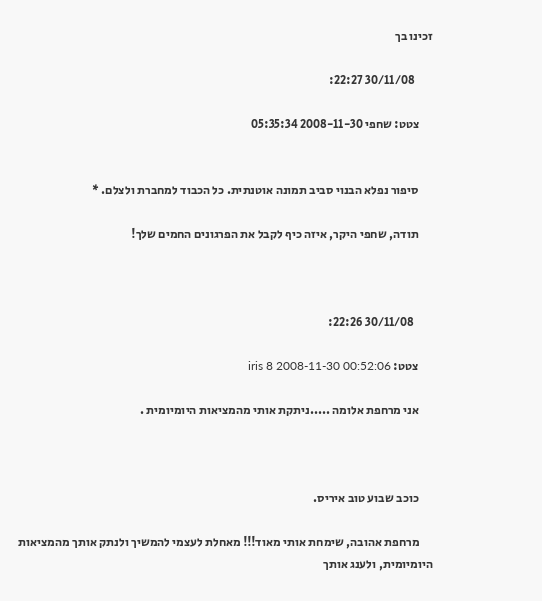זכינו בך

        30/11/08 22:27:

      צטט: שחפי 2008-11-30 05:35:34


      סיפור נפלא הבנוי סביב תמונה אוטנתית. כל הכבוד למחברת ולצלם. *

      תודה, שחפי היקר, איזה כיף לקבל את הפרגונים החמים שלך!



        30/11/08 22:26:

      צטט: iris 8 2008-11-30 00:52:06

      אני מרחפת אלומה .....ניתקת אותי מהמציאות היומיומית .



      כוכב שבוע טוב איריס.

      מרחפת אהובה, שימחת אותי מאוד!!! מאחלת לעצמי להמשיך ולנתק אותך מהמציאות היומיומית, ולענג אותך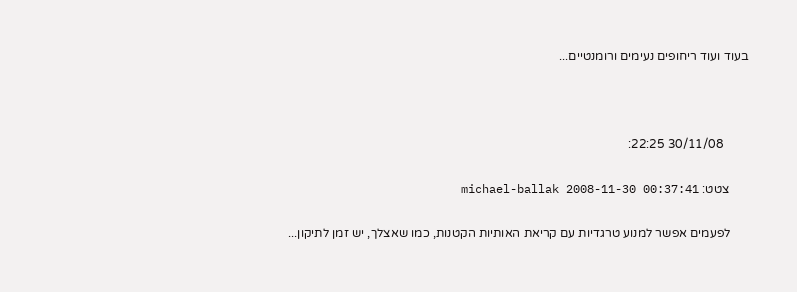בעוד ועוד ריחופים נעימים ורומנטיים...



        30/11/08 22:25:

      צטט: michael-ballak 2008-11-30 00:37:41

      לפעמים אפשר למנוע טרגדיות עם קריאת האותיות הקטנות, כמו שאצלך, יש זמן לתיקון...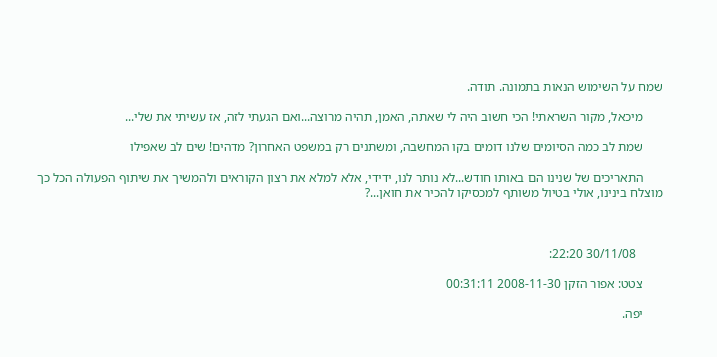שמח על השימוש הנאות בתמונה. תודה.

      מיכאל, מקור השראתי! הכי חשוב היה לי שאתה, האמן, תהיה מרוצה...ואם הגעתי לזה, אז עשיתי את שלי...

      שמת לב כמה הסיומים שלנו דומים בקו המחשבה, ומשתנים רק במשפט האחרון? מדהים! שים לב שאפילו

      התאריכים של שנינו הם באותו חודש...לא נותר לנו, ידידי, אלא למלא את רצון הקוראים ולהמשיך את שיתוף הפעולה הכל כך מוצלח בינינו, אולי בטיול משותף למכסיקו להכיר את חואן...?



        30/11/08 22:20:

      צטט: אפור הזקן 2008-11-30 00:31:11

      יפה.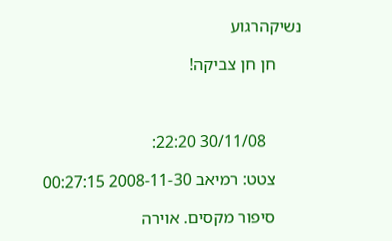נשיקהרגוע

      חן חן צביקה!



        30/11/08 22:20:

      צטט: רמיאב 2008-11-30 00:27:15

      סיפור מקסים. אוירה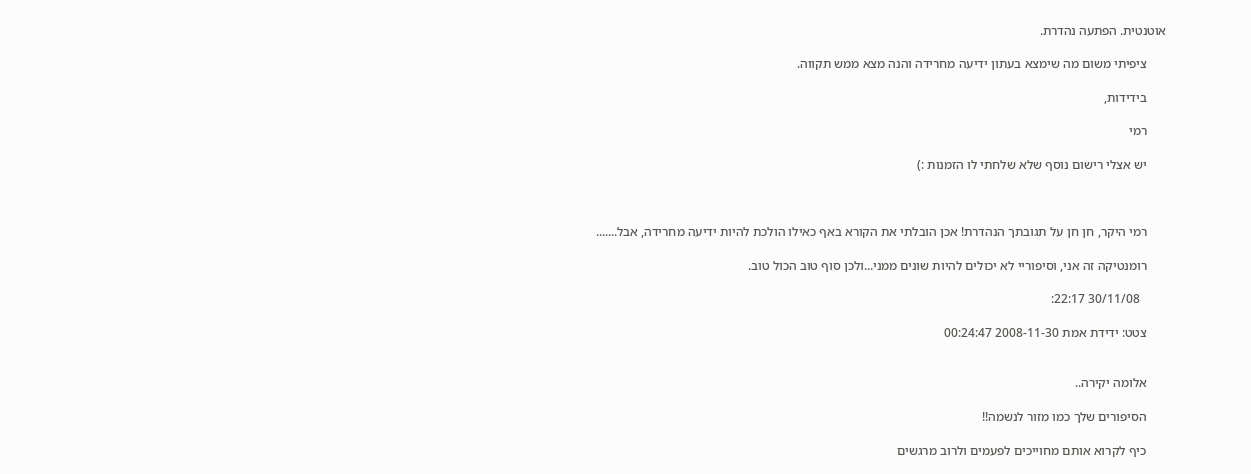אוטנטית. הפתעה נהדרת.

      ציפיתי משום מה שימצא בעתון ידיעה מחרידה והנה מצא ממש תקווה.

      בידידות,

      רמי

      יש אצלי רישום נוסף שלא שלחתי לו הזמנות :)



      רמי היקר, חן חן על תגובתך הנהדרת! אכן הובלתי את הקורא באף כאילו הולכת להיות ידיעה מחרידה, אבל.......

      רומנטיקה זה אני, וסיפוריי לא יכולים להיות שונים ממני...ולכן סוף טוב הכול טוב.

        30/11/08 22:17:

      צטט: ידידת אמת 2008-11-30 00:24:47


      אלומה יקירה..

      הסיפורים שלך כמו מזור לנשמה!!

      כיף לקרוא אותם מחוייכים לפעמים ולרוב מרגשים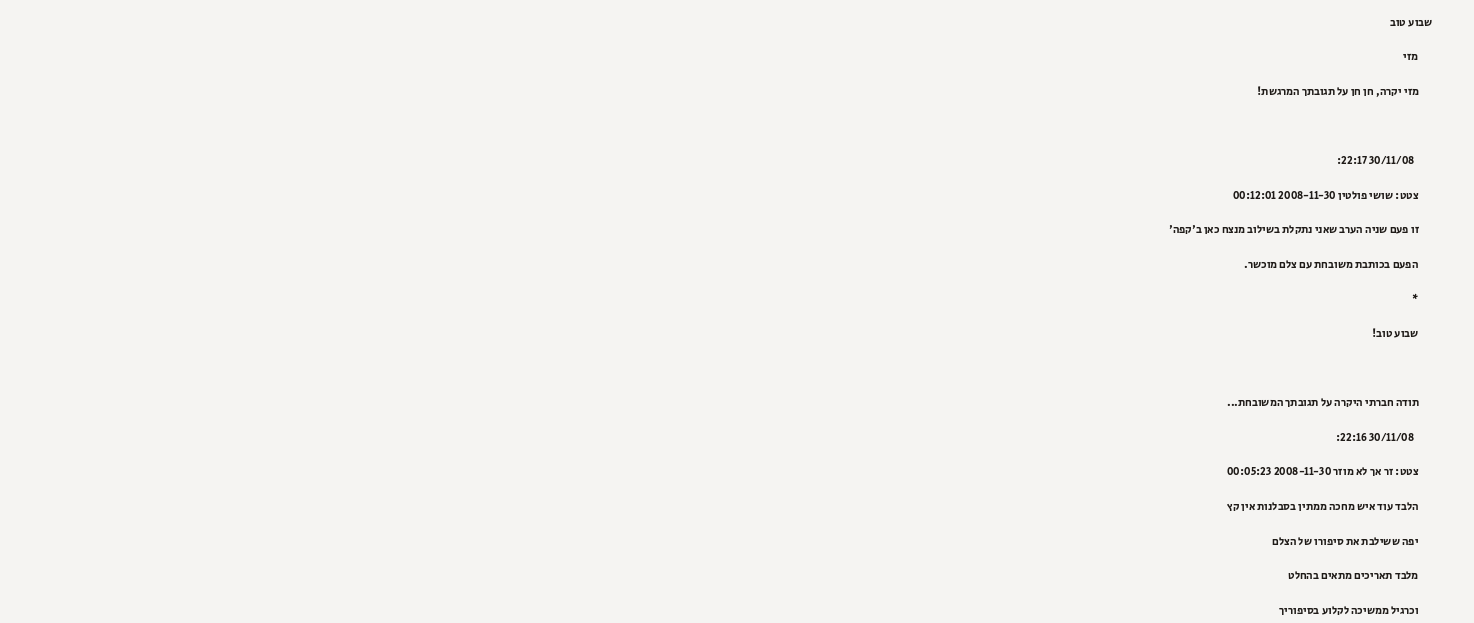שבוע טוב

      מזי

      מזי יקרה, חן חן על תגובתך המרגשת!



        30/11/08 22:17:

      צטט: שושי פולטין 2008-11-30 00:12:01

      זו פעם שניה הערב שאני נתקלת בשילוב מנצח כאן ב'קפה'

      הפעם בכותבת משובחת עם צלם מוכשר.

      *

      שבוע טוב!



      תודה חברתי היקרה על תגובתך המשובחת...

        30/11/08 22:16:

      צטט: זר אך לא מוזר 2008-11-30 00:05:23

      הלבד עוד איש מחכה ממתין בסבלנות אין קץ

      יפה ששילבת את סיפורו של הצלם

      מלבד תאריכים מתאים בהחלט

      וכרגיל ממשיכה לקלוע בסיפוריך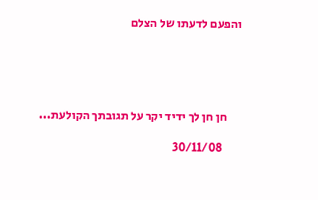והפעם לדעתו של הצלם





      חן חן לך ידיד יקר על תגובתך הקולעת...

        30/11/08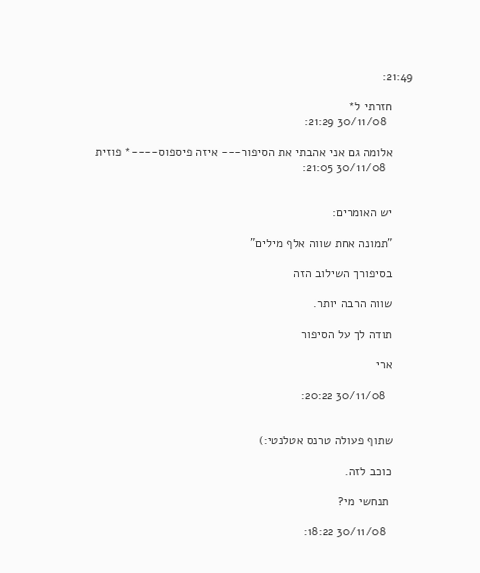21:49:

      חזרתי ל*
        30/11/08 21:29:

      אלומה גם אני אהבתי את הסיפור--- איזה פיספוס----* פוזית
        30/11/08 21:05:


      יש האומרים:

      "תמונה אחת שווה אלף מילים"

      בסיפורך השילוב הזה

      שווה הרבה יותר.

      תודה לך על הסיפור

      ארי

        30/11/08 20:22:


      שתוף פעולה טרנס אטלנטי:)

      כוכב לזה.

       תנחשי מי?

        30/11/08 18:22: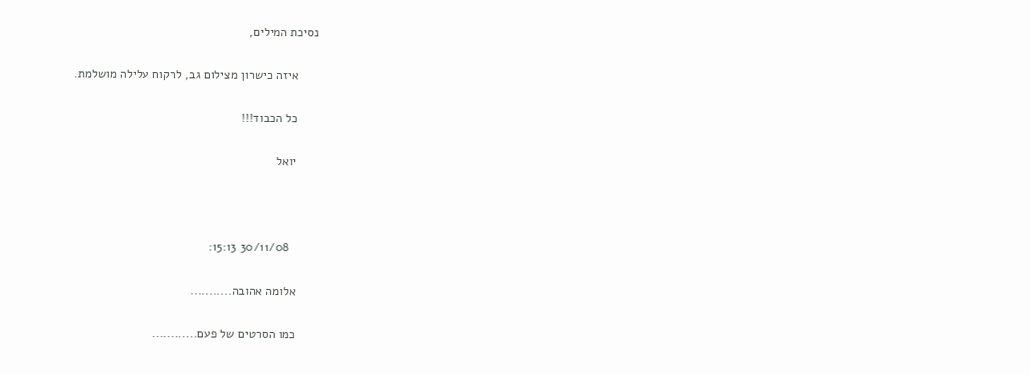נסיכת המילים,

      איזה כישרון מצילום גב, לרקוח עלילה מושלמת.

      כל הכבוד!!!

      יואל



        30/11/08 15:13:

      אלומה אהובה...........

      כמו הסרטים של פעם............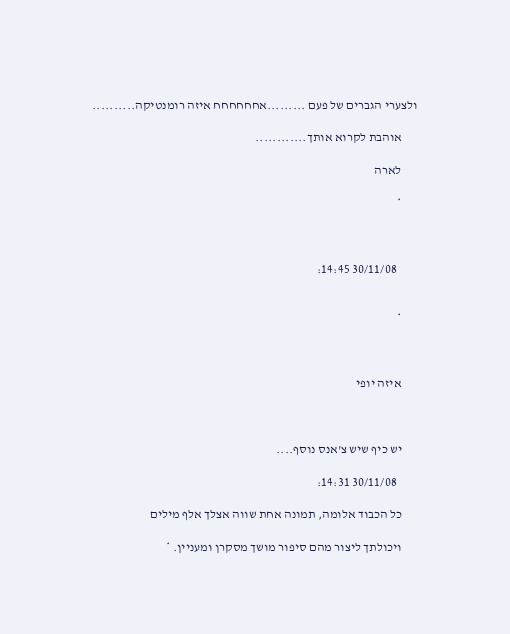ולצערי הגברים של פעם .........אחחחחחח איזה רומנטיקה..........

      אוהבת לקרוא אותך............

      לארה

      *



        30/11/08 14:45:


      *



      איזה יופי



      יש כיף שיש צ'אנס נוסף....

        30/11/08 14:31:

      כל הכבוד אלומה, תמונה אחת שווה אצלך אלף מילים

      ויכולתך ליצור מהם סיפור מושך מסקרן ומעניין. *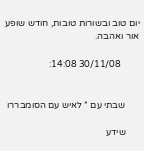יום טוב ובשורות טובות, חודש שופע אור ואהבה.

        30/11/08 14:08:


      שבתי עם * לאיש עם הסומבררו

      שידע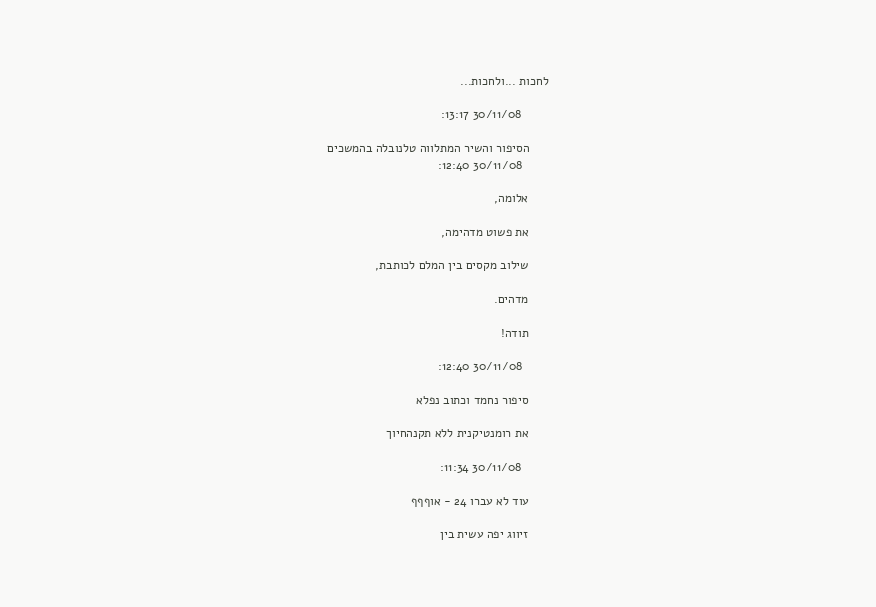לחכות ...ולחכות...

        30/11/08 13:17:

      הסיפור והשיר המתלווה טלנובלה בהמשכים
        30/11/08 12:40:

      אלומה,

      את פשוט מדהימה,

      שילוב מקסים בין המלם לכותבת,

      מדהים.

      תודה!

        30/11/08 12:40:

      סיפור נחמד וכתוב נפלא

      את רומנטיקנית ללא תקנהחיוך

        30/11/08 11:34:

      עוד לא עברו 24 - אוףףף

      זיווג יפה עשית בין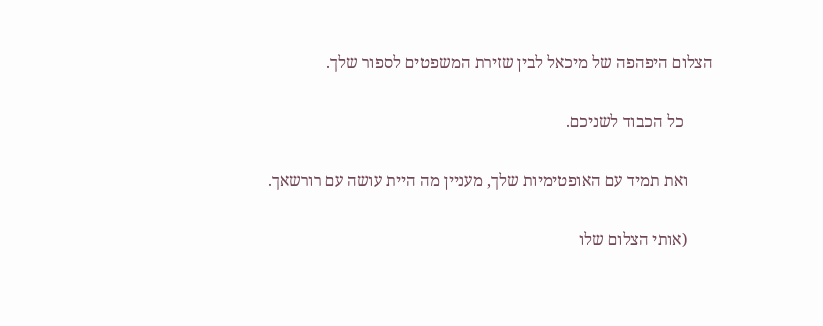הצלום היפהפה של מיכאל לבין שזירת המשפטים לספור שלך.

       כל הכבוד לשניכם.

      ואת תמיד עם האופטימיות שלך, מעניין מה היית עושה עם רורשאך.

      (אותי הצלום שלו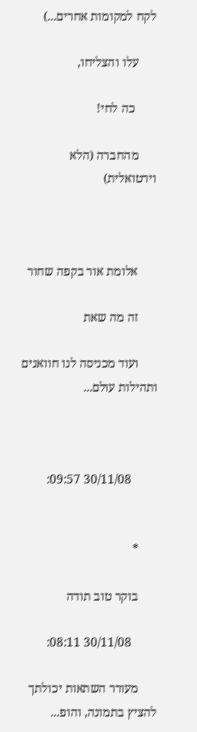לקח למקומות אחרים...)

      עלו והצליחו,

       כה לחי!

      מהחברה (הלא וירטואלית)



      אלומת אור בקפה שחור

      זה מה שאת

      ועוד מכניסה לנו חוואנים ותהילות עולם...



        30/11/08 09:57:


      *

      בוקר טוב תודה

        30/11/08 08:11:

      מעורר השתאות יכולתך להציץ בתמונה, והופ...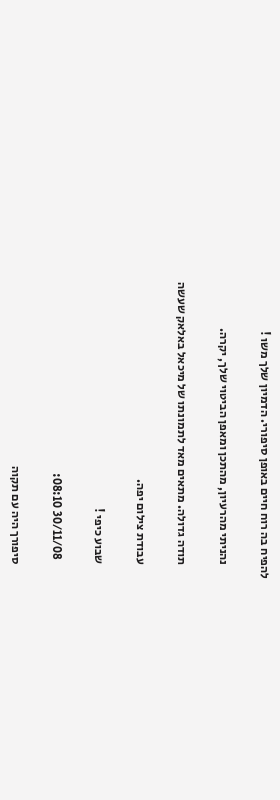להפיח בה רוח חיים באופן סיפורי. הדמיון שלך משו !

      נהניתי מהרעיון, מהתכן ומאפן הביטוי שלך, יקרה.

      תודה גדולה. מתאים מאד לתמונתו של מיכאל באלאק שעשה

      עבודת צילום יפה.

      שבוע כיפי !

        30/11/08 08:10:

      סיפורך היה עם תקוה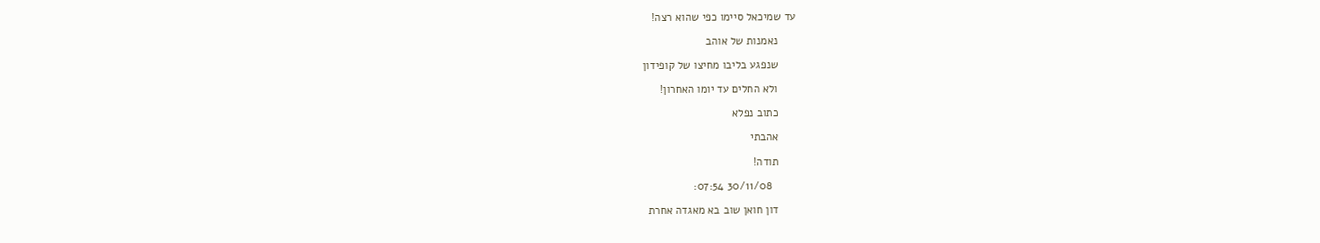עד שמיכאל סיימו כפי שהוא רצה!

      נאמנות של אוהב

      שנפגע בליבו מחיצו של קופידון

      ולא החלים עד יומו האחרון!

      כתוב נפלא

      אהבתי

      תודה!

        30/11/08 07:54:

      דון חואן שוב בא מאגדה אחרת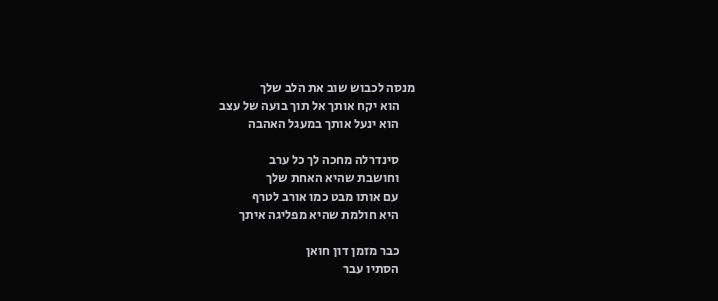מנסה לכבוש שוב את הלב שלך
      הוא יקח אותך אל תוך בועה של עצב
      הוא ינעל אותך במעגל האהבה

      סינדרלה מחכה לך כל ערב
      וחושבת שהיא האחת שלך
      עם אותו מבט כמו אורב לטרף
      היא חולמת שהיא מפליגה איתך

      כבר מזמן דון חואן
      הסתיו עבר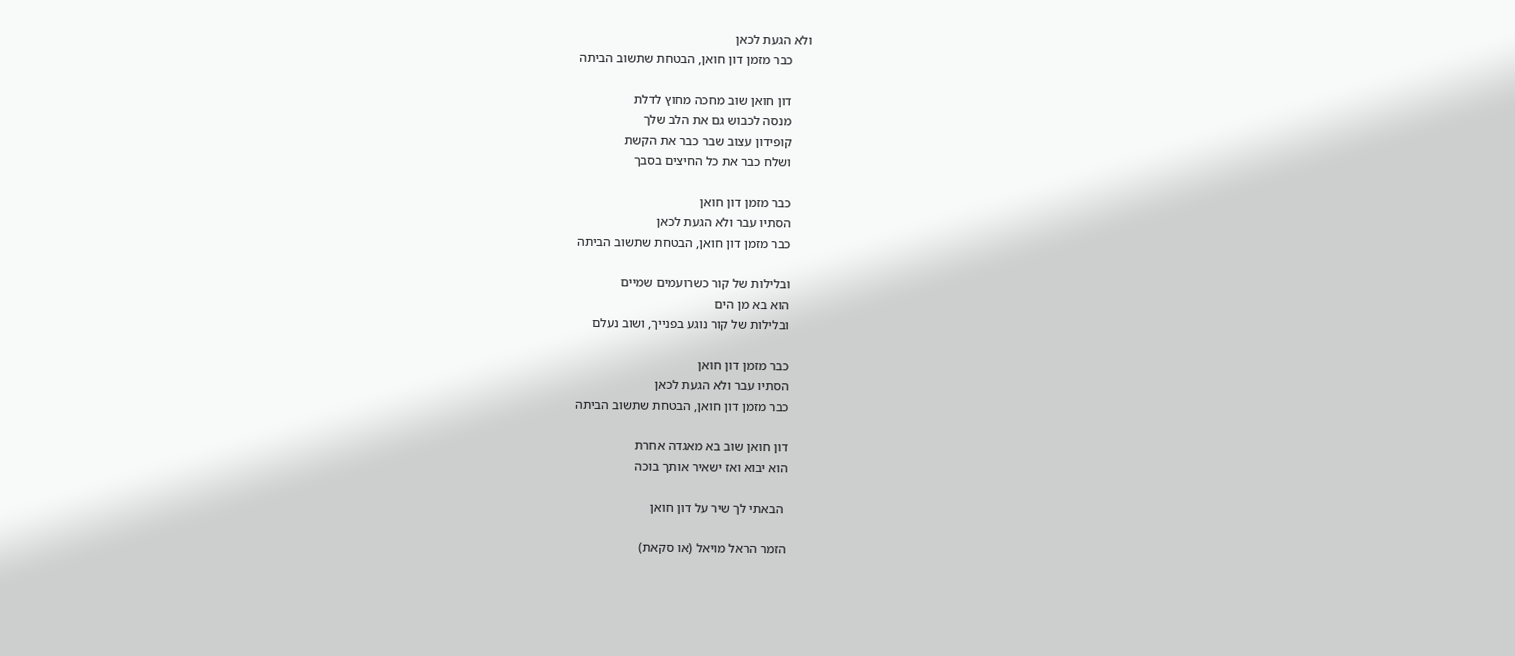ולא הגעת לכאן
      כבר מזמן דון חואן, הבטחת שתשוב הביתה

      דון חואן שוב מחכה מחוץ לדלת
      מנסה לכבוש גם את הלב שלך
      קופידון עצוב שבר כבר את הקשת
      ושלח כבר את כל החיצים בסבך

      כבר מזמן דון חואן
      הסתיו עבר ולא הגעת לכאן
      כבר מזמן דון חואן, הבטחת שתשוב הביתה

      ובלילות של קור כשרועמים שמיים
      הוא בא מן הים
      ובלילות של קור נוגע בפנייך, ושוב נעלם

      כבר מזמן דון חואן
      הסתיו עבר ולא הגעת לכאן
      כבר מזמן דון חואן, הבטחת שתשוב הביתה

      דון חואן שוב בא מאגדה אחרת
      הוא יבוא ואז ישאיר אותך בוכה

       הבאתי לך שיר על דון חואן

      הזמר הראל מויאל (או סקאת)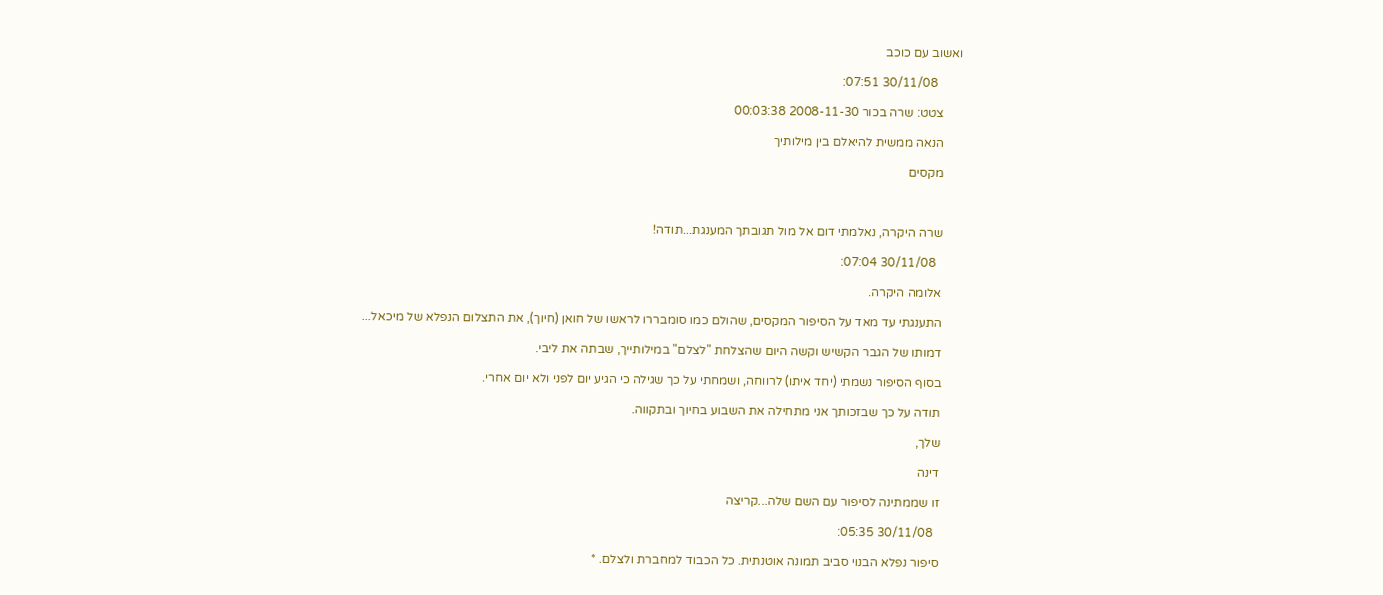ואשוב עם כוכב

        30/11/08 07:51:

      צטט: שרה בכור 2008-11-30 00:03:38

      הנאה ממשית להיאלם בין מילותיך

      מקסים



      שרה היקרה, נאלמתי דום אל מול תגובתך המענגת...תודה!

        30/11/08 07:04:

      אלומה היקרה.

      התענגתי עד מאד על הסיפור המקסים, שהולם כמו סומבררו לראשו של חואן (חיוך), את התצלום הנפלא של מיכאל...

      דמותו של הגבר הקשיש וקשה היום שהצלחת "לצלם" במילותייך, שבתה את ליבי.

      בסוף הסיפור נשמתי (יחד איתו) לרווחה, ושמחתי על כך שגילה כי הגיע יום לפני ולא יום אחרי.

      תודה על כך שבזכותך אני מתחילה את השבוע בחיוך ובתקווה.

      שלך,

      דינה

      זו שממתינה לסיפור עם השם שלה...קריצה

        30/11/08 05:35:

      סיפור נפלא הבנוי סביב תמונה אוטנתית. כל הכבוד למחברת ולצלם. *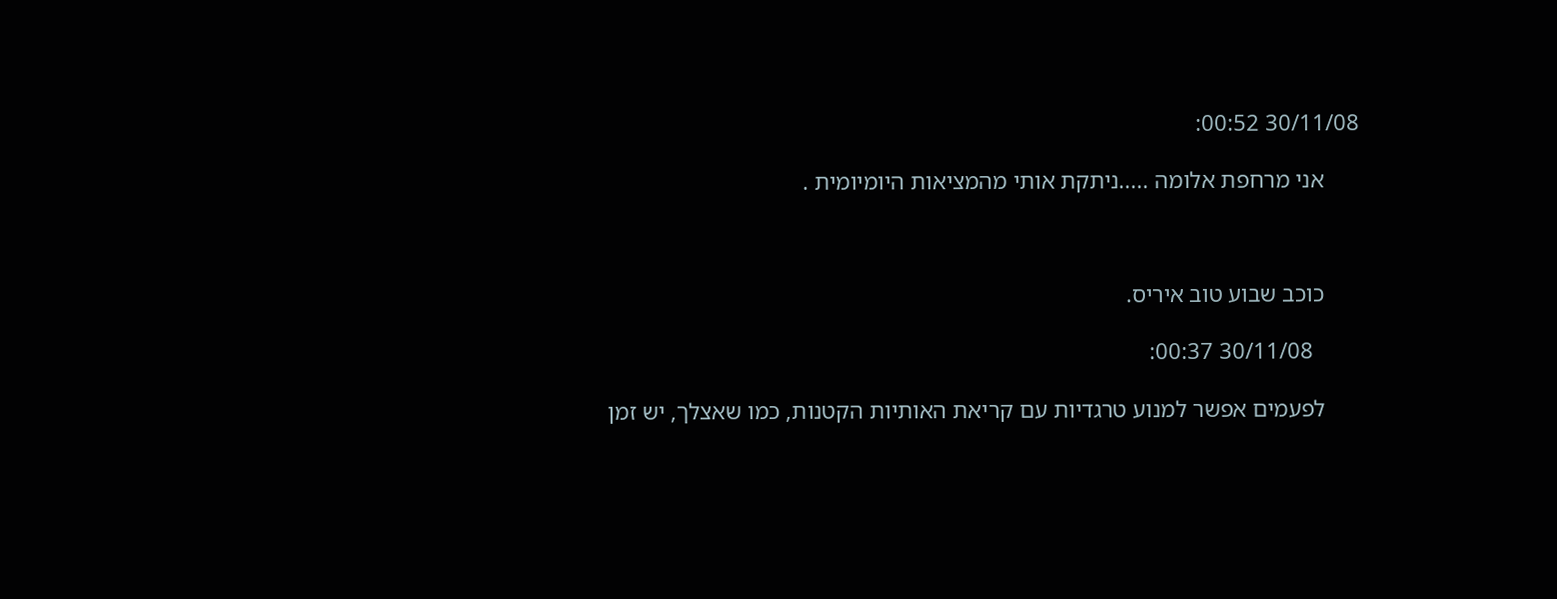30/11/08 00:52:

      אני מרחפת אלומה .....ניתקת אותי מהמציאות היומיומית .



      כוכב שבוע טוב איריס.

        30/11/08 00:37:

      לפעמים אפשר למנוע טרגדיות עם קריאת האותיות הקטנות, כמו שאצלך, יש זמן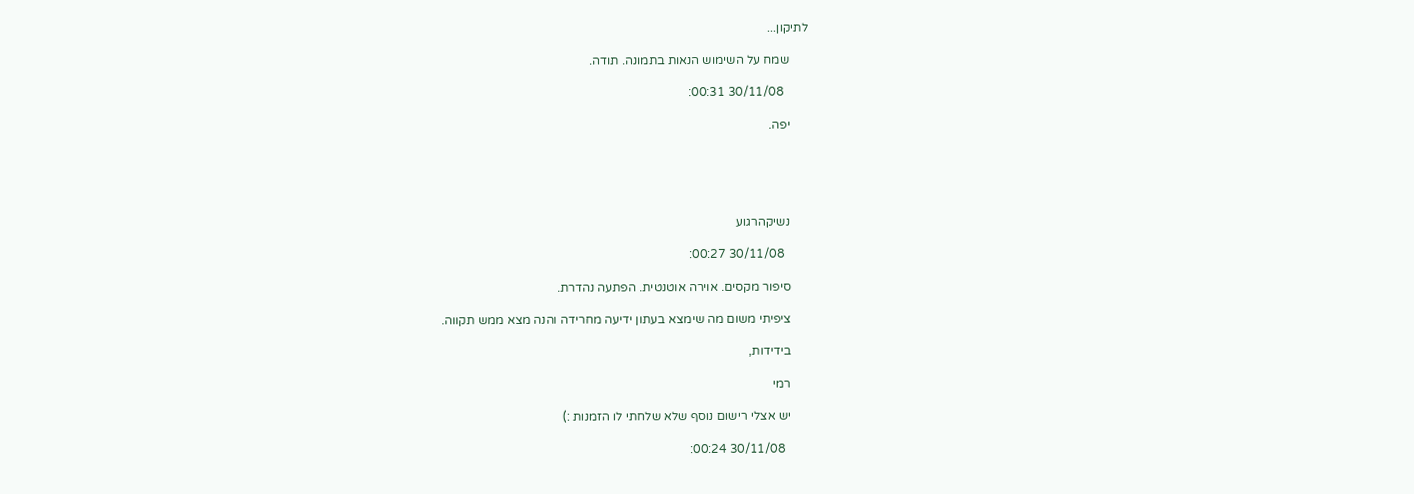לתיקון...

      שמח על השימוש הנאות בתמונה. תודה.

        30/11/08 00:31:

      יפה.





      נשיקהרגוע

        30/11/08 00:27:

      סיפור מקסים. אוירה אוטנטית. הפתעה נהדרת.

      ציפיתי משום מה שימצא בעתון ידיעה מחרידה והנה מצא ממש תקווה.

      בידידות,

      רמי

      יש אצלי רישום נוסף שלא שלחתי לו הזמנות :)

        30/11/08 00:24: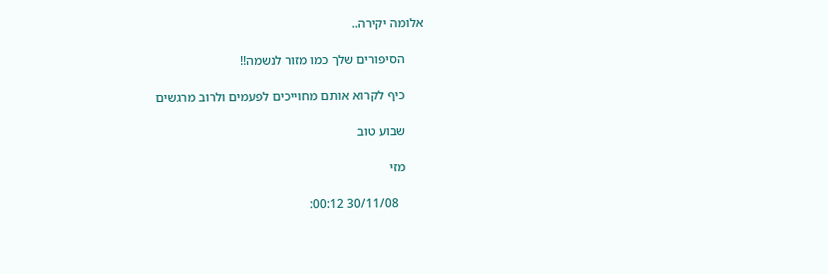אלומה יקירה..

      הסיפורים שלך כמו מזור לנשמה!!

      כיף לקרוא אותם מחוייכים לפעמים ולרוב מרגשים

      שבוע טוב

      מזי

        30/11/08 00:12: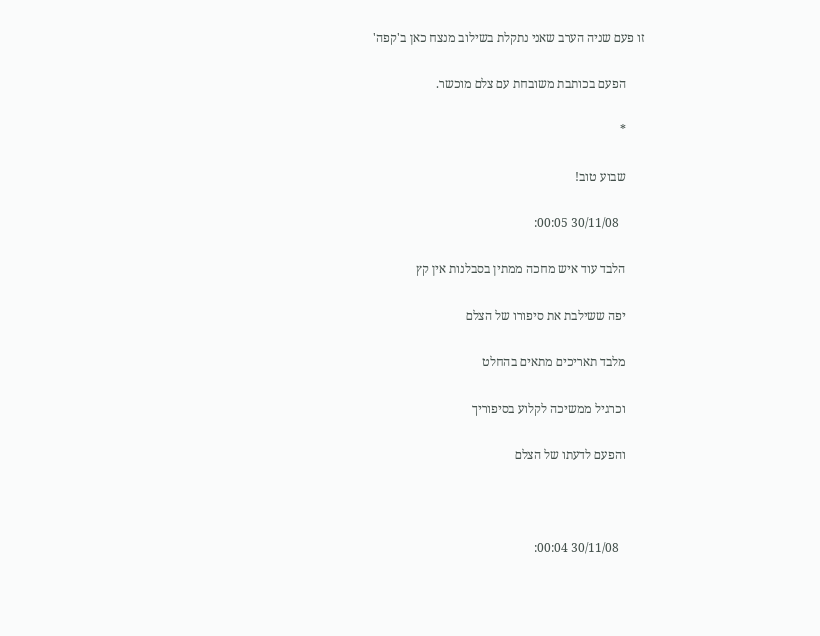זו פעם שניה הערב שאני נתקלת בשילוב מנצח כאן ב'קפה'

      הפעם בכותבת משובחת עם צלם מוכשר.

      *

      שבוע טוב!

        30/11/08 00:05:

      הלבד עוד איש מחכה ממתין בסבלנות אין קץ

      יפה ששילבת את סיפורו של הצלם

      מלבד תאריכים מתאים בהחלט

      וכרגיל ממשיכה לקלוע בסיפוריך

      והפעם לדעתו של הצלם



        30/11/08 00:04: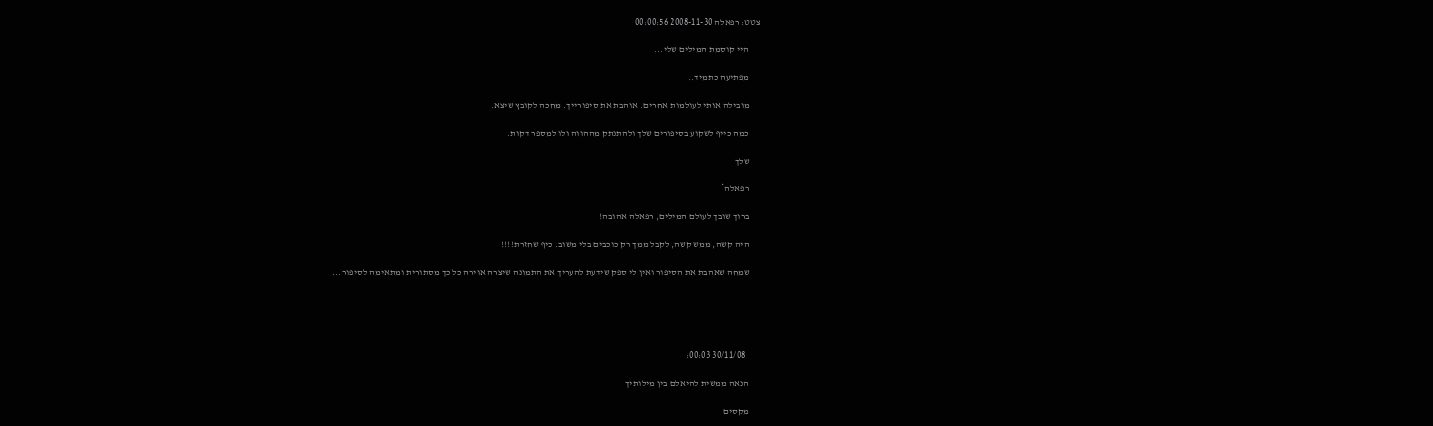צטט: רפאלה 2008-11-30 00:00:56

      היי קוסמת המילים שלי...

      מפתיעה כתמיד..

      מובילה אותי לעולמות אחרים. אוהבת את סיפורייך. מחכה לקובץ שיצא.

      כמה כייף לשקוע בסיפורים שלך ולהתנתק מההווה ולו למספר דקות.

      שלך

      רפאלה*

      ברוך שובך לעולם המילים, רפאלה אהובה!

      היה קשה, ממש קשה, לקבל ממך רק כוכבים בלי משוב. כיף שחזרת!!!!

      שמחה שאהבת את הסיפור ואין לי ספק שידעת להעריך את התמונה שיצרה אוירה כל כך מסתורית ומתאימה לסיפור...





        30/11/08 00:03:

      הנאה ממשית להיאלם בין מילותיך

      מקסים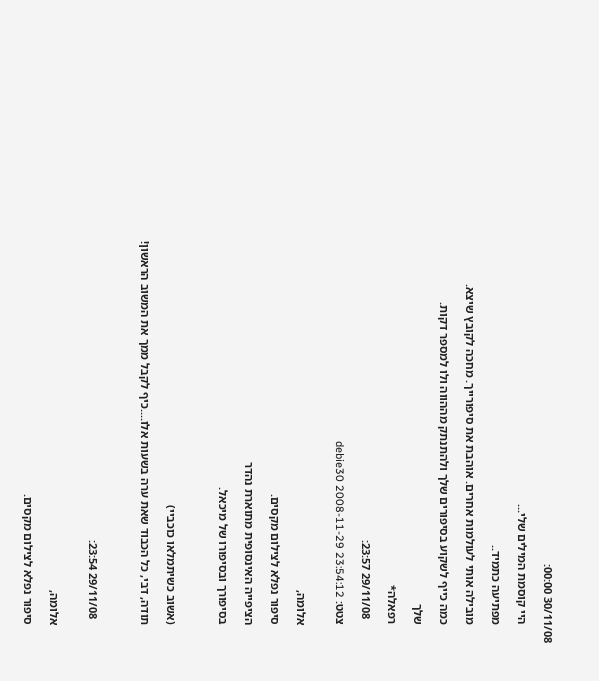30/11/08 00:00:

      היי קוסמת המילים שלי...

      מפתיעה כתמיד..

      מובילה אותי לעולמות אחרים. אוהבת את סיפורייך. מחכה לקובץ שיצא.

      כמה כייף לשקוע בסיפורים שלך ולהתנתק מההווה ולו למספר דקות.

      שלך

      רפאלה*

        29/11/08 23:57:

      צטט: debie30 2008-11-29 23:54:12


      אלומה,

      סיפור נפלא לצילום מקסים.

      הציפייה האינסופית מתוארת נהדר

      בסיפורך ובסיפורו של מיכאל.



      (אשוב כשיתמלאו כוכביי)

      תודה, דבי, כל הכבוד שאת ערה בשעות אלו....כיף לקבל ממך את המשוב הראשון!



        29/11/08 23:54:


      אלומה,

      סיפור נפלא לצילום מקסים.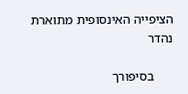הציפייה האינסופית מתוארת נהדר

      בסיפורך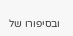ובסיפורו של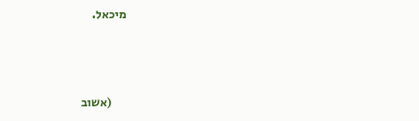מיכאל.



      (אשוב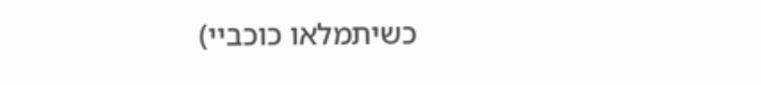כשיתמלאו כוכביי)